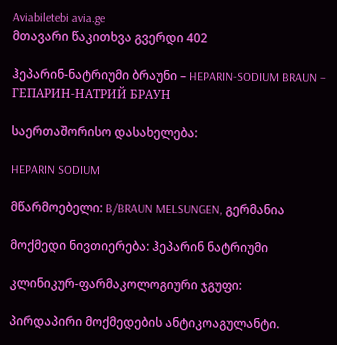Aviabiletebi avia.ge
მთავარი წაკითხვა გვერდი 402

ჰეპარინ-ნატრიუმი ბრაუნი – HEPARIN-SODIUM BRAUN – ГЕПАРИН-НАТРИЙ БРАУН

საერთაშორისო დასახელება:

HEPARIN SODIUM

მწარმოებელი: B/BRAUN MELSUNGEN, გერმანია

მოქმედი ნივთიერება: ჰეპარინ ნატრიუმი

კლინიკურ-ფარმაკოლოგიური ჯგუფი:

პირდაპირი მოქმედების ანტიკოაგულანტი.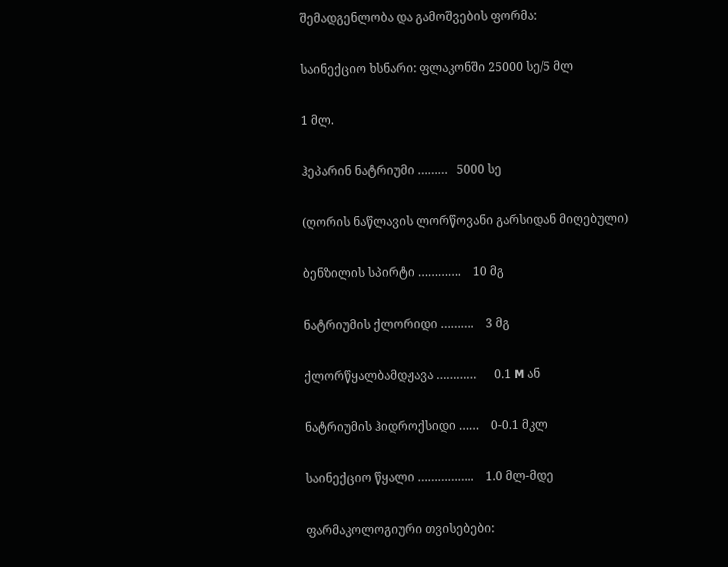შემადგენლობა და გამოშვების ფორმა:

საინექციო ხსნარი: ფლაკონში 25000 სე/5 მლ

1 მლ.

ჰეპარინ ნატრიუმი ………   5000 სე

(ღორის ნაწლავის ლორწოვანი გარსიდან მიღებული)

ბენზილის სპირტი ………….    10 მგ

ნატრიუმის ქლორიდი ……….    3 მგ

ქლორწყალბამდჟავა …………      0.1 M ან

ნატრიუმის ჰიდროქსიდი ……    0-0.1 მკლ

საინექციო წყალი ……………..    1.0 მლ-მდე

ფარმაკოლოგიური თვისებები: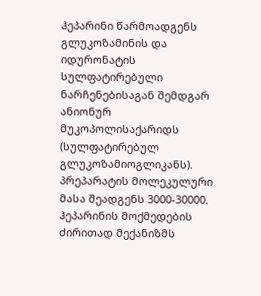ჰეპარინი წარმოადგენს გლუკოზამინის და იდურონატის სულფატირებული ნარჩენებისაგან შემდგარ ანიონურ მუკოპოლისაქარიდს (სულფატირებულ გლუკოზამიოგლიკანს). პრეპარატის მოლეკულური მასა შეადგენს 3000-30000. ჰეპარინის მოქმედების ძირითად მექანიზმს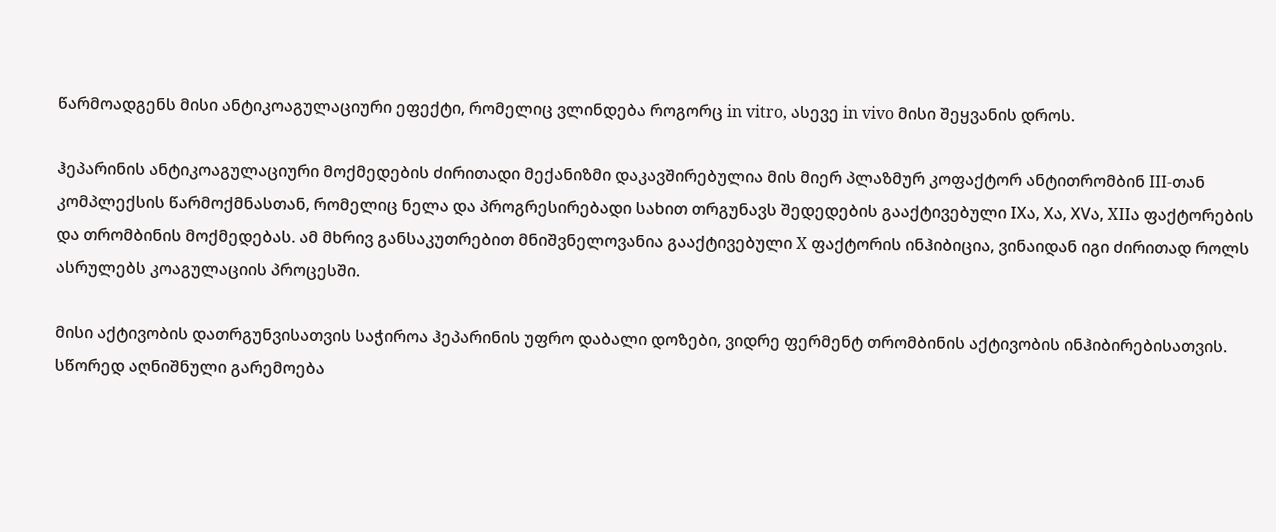წარმოადგენს მისი ანტიკოაგულაციური ეფექტი, რომელიც ვლინდება როგორც in vitro, ასევე in vivo მისი შეყვანის დროს.

ჰეპარინის ანტიკოაგულაციური მოქმედების ძირითადი მექანიზმი დაკავშირებულია მის მიერ პლაზმურ კოფაქტორ ანტითრომბინ III-თან კომპლექსის წარმოქმნასთან, რომელიც ნელა და პროგრესირებადი სახით თრგუნავს შედედების გააქტივებული IXა, Xა, XVა, XIIა ფაქტორების და თრომბინის მოქმედებას. ამ მხრივ განსაკუთრებით მნიშვნელოვანია გააქტივებული X ფაქტორის ინჰიბიცია, ვინაიდან იგი ძირითად როლს ასრულებს კოაგულაციის პროცესში.

მისი აქტივობის დათრგუნვისათვის საჭიროა ჰეპარინის უფრო დაბალი დოზები, ვიდრე ფერმენტ თრომბინის აქტივობის ინჰიბირებისათვის. სწორედ აღნიშნული გარემოება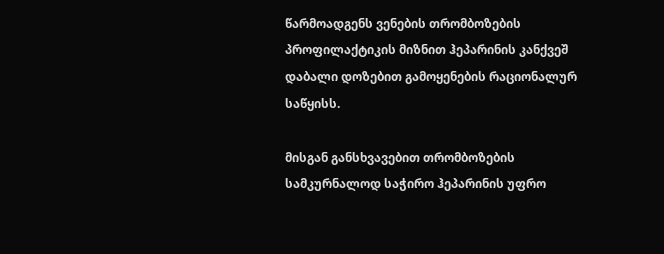წარმოადგენს ვენების თრომბოზების პროფილაქტიკის მიზნით ჰეპარინის კანქვეშ დაბალი დოზებით გამოყენების რაციონალურ საწყისს.

მისგან განსხვავებით თრომბოზების სამკურნალოდ საჭირო ჰეპარინის უფრო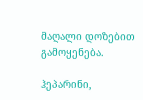მაღალი დოზებით გამოყენება.

ჰეპარინი,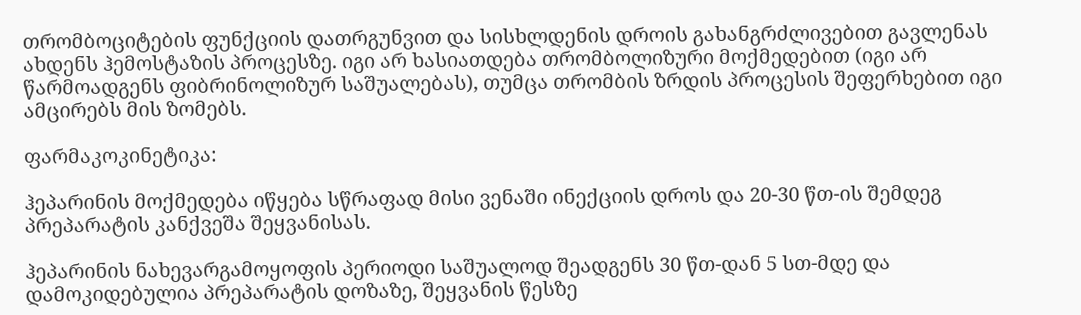თრომბოციტების ფუნქციის დათრგუნვით და სისხლდენის დროის გახანგრძლივებით გავლენას ახდენს ჰემოსტაზის პროცესზე. იგი არ ხასიათდება თრომბოლიზური მოქმედებით (იგი არ წარმოადგენს ფიბრინოლიზურ საშუალებას), თუმცა თრომბის ზრდის პროცესის შეფერხებით იგი ამცირებს მის ზომებს.

ფარმაკოკინეტიკა:

ჰეპარინის მოქმედება იწყება სწრაფად მისი ვენაში ინექციის დროს და 20-30 წთ-ის შემდეგ პრეპარატის კანქვეშა შეყვანისას.

ჰეპარინის ნახევარგამოყოფის პერიოდი საშუალოდ შეადგენს 30 წთ-დან 5 სთ-მდე და დამოკიდებულია პრეპარატის დოზაზე, შეყვანის წესზე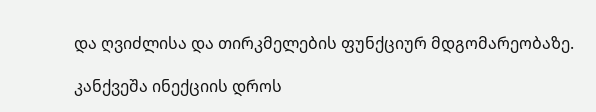და ღვიძლისა და თირკმელების ფუნქციურ მდგომარეობაზე.

კანქვეშა ინექციის დროს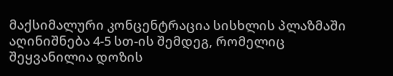მაქსიმალური კონცენტრაცია სისხლის პლაზმაში აღინიშნება 4-5 სთ-ის შემდეგ, რომელიც შეყვანილია დოზის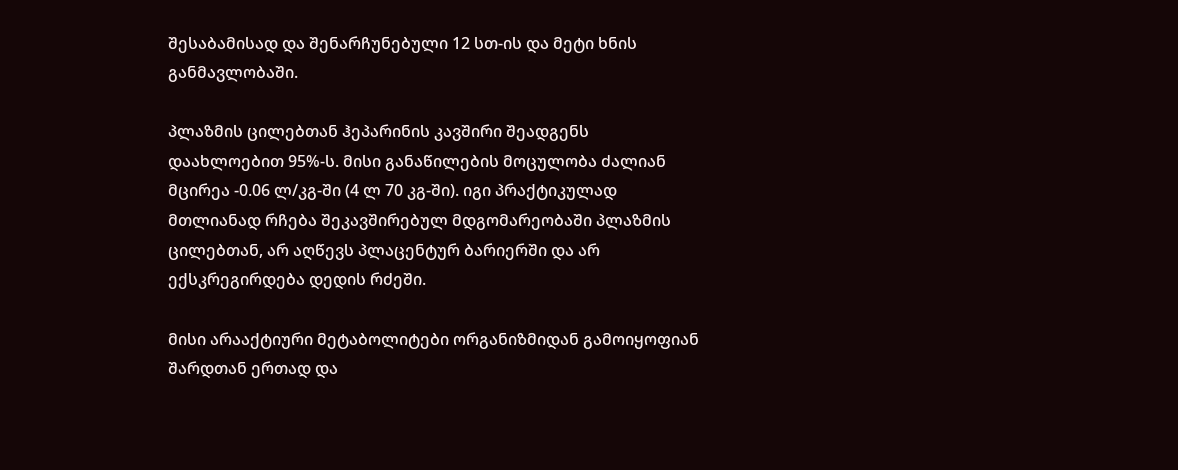შესაბამისად და შენარჩუნებული 12 სთ-ის და მეტი ხნის განმავლობაში.

პლაზმის ცილებთან ჰეპარინის კავშირი შეადგენს დაახლოებით 95%-ს. მისი განაწილების მოცულობა ძალიან მცირეა -0.06 ლ/კგ-ში (4 ლ 70 კგ-ში). იგი პრაქტიკულად მთლიანად რჩება შეკავშირებულ მდგომარეობაში პლაზმის ცილებთან, არ აღწევს პლაცენტურ ბარიერში და არ ექსკრეგირდება დედის რძეში.

მისი არააქტიური მეტაბოლიტები ორგანიზმიდან გამოიყოფიან შარდთან ერთად და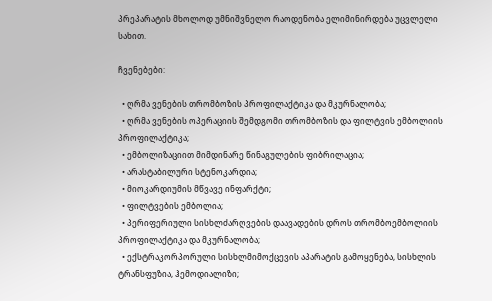პრეპარატის მხოლოდ უმნიშვნელო რაოდენობა ელიმინირდება უცვლელი სახით.

ჩვენებები:

  • ღრმა ვენების თრომბოზის პროფილაქტიკა და მკურნალობა;
  • ღრმა ვენების ოპერაციის შემდგომი თრომბოზის და ფილტვის ემბოლიის პროფილაქტიკა;
  • ემბოლიზაციით მიმდინარე წინაგულების ფიბრილაცია;
  • არასტაბილური სტენოკარდია;
  • მიოკარდიუმის მწვავე ინფარქტი;
  • ფილტვების ემბოლია;
  • პერიფერიული სისხლძარღვების დაავადების დროს თრომბოემბოლიის პროფილაქტიკა და მკურნალობა;
  • ექსტრაკორპორული სისხლმიმოქცევის აპარატის გამოყენება, სისხლის ტრანსფუზია, ჰემოდიალიზი;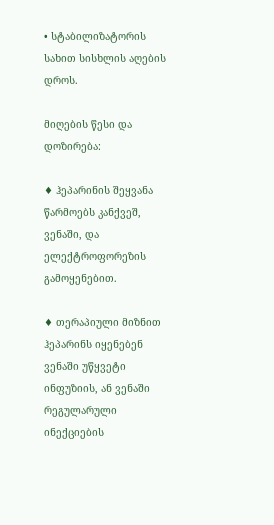• სტაბილიზატორის სახით სისხლის აღების დროს.

მიღების წესი და დოზირება:

♦ ჰეპარინის შეყვანა წარმოებს კანქვეშ, ვენაში, და ელექტროფორეზის გამოყენებით.

♦ თერაპიული მიზნით ჰეპარინს იყენებენ ვენაში უწყვეტი ინფუზიის, ან ვენაში რეგულარული ინექციების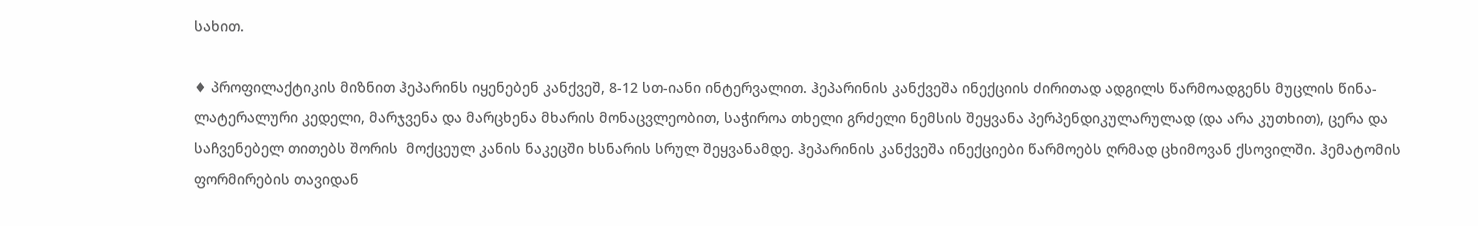სახით.

♦ პროფილაქტიკის მიზნით ჰეპარინს იყენებენ კანქვეშ, 8-12 სთ-იანი ინტერვალით. ჰეპარინის კანქვეშა ინექციის ძირითად ადგილს წარმოადგენს მუცლის წინა-ლატერალური კედელი, მარჯვენა და მარცხენა მხარის მონაცვლეობით, საჭიროა თხელი გრძელი ნემსის შეყვანა პერპენდიკულარულად (და არა კუთხით), ცერა და საჩვენებელ თითებს შორის  მოქცეულ კანის ნაკეცში ხსნარის სრულ შეყვანამდე. ჰეპარინის კანქვეშა ინექციები წარმოებს ღრმად ცხიმოვან ქსოვილში. ჰემატომის ფორმირების თავიდან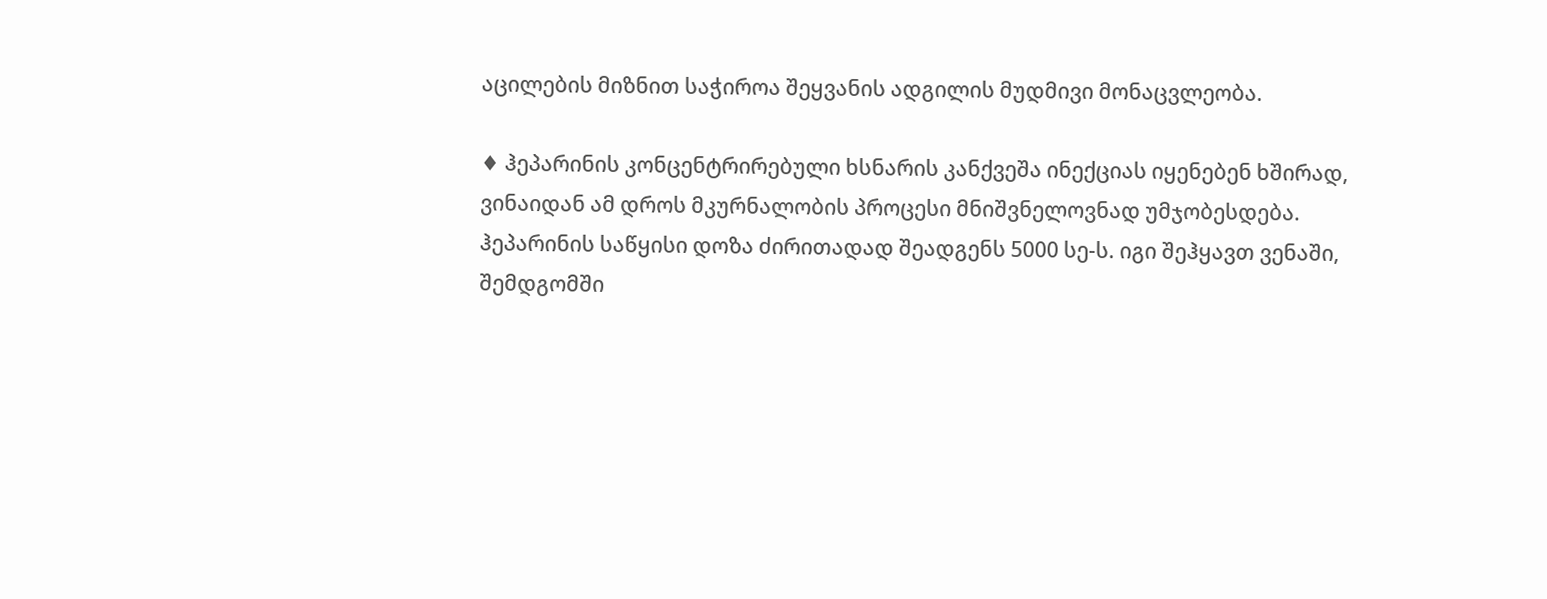აცილების მიზნით საჭიროა შეყვანის ადგილის მუდმივი მონაცვლეობა.

♦ ჰეპარინის კონცენტრირებული ხსნარის კანქვეშა ინექციას იყენებენ ხშირად, ვინაიდან ამ დროს მკურნალობის პროცესი მნიშვნელოვნად უმჯობესდება. ჰეპარინის საწყისი დოზა ძირითადად შეადგენს 5000 სე-ს. იგი შეჰყავთ ვენაში, შემდგომში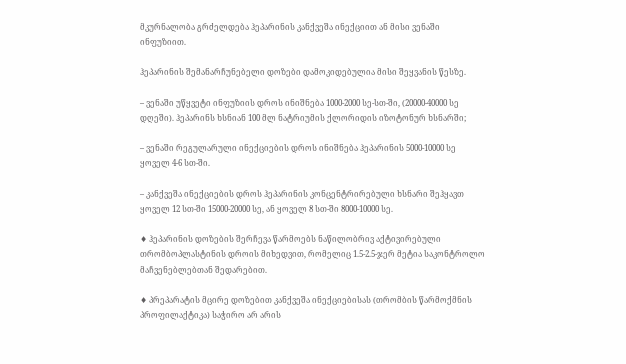მკურნალობა გრძელდება ჰეპარინის კანქვეშა ინექციით ან მისი ვენაში ინფუზიით.

ჰეპარინის შემანარჩუნებელი დოზები დამოკიდებულია მისი შეყვანის წესზე.

– ვენაში უწყვეტი ინფუზიის დროს ინიშნება 1000-2000 სე-სთ-ში, (20000-40000 სე დღეში). ჰეპარინს ხსნიან 100 მლ ნატრიუმის ქლორიდის იზოტონურ ხსნარში;

– ვენაში რეგულარული ინექციების დროს ინიშნება ჰეპარინის 5000-10000 სე ყოველ 4-6 სთ-ში.

– კანქვეშა ინექციების დროს ჰეპარინის კონცენტრირებული ხსნარი შეჰყავთ ყოველ 12 სთ-ში 15000-20000 სე, ან ყოველ 8 სთ-ში 8000-10000 სე.

♦ ჰეპარინის დოზების შერჩევა წარმოებს ნაწილობრივ აქტივირებული თრომბოპლასტინის დროის მიხედვით, რომელიც 1.5-2.5-ჯერ მეტია საკონტროლო მაჩვენებლებთან შედარებით.

♦ პრეპარატის მცირე დოზებით კანქვეშა ინექციებისას (თრომბის წარმოქმნის პროფილაქტიკა) საჭირო არ არის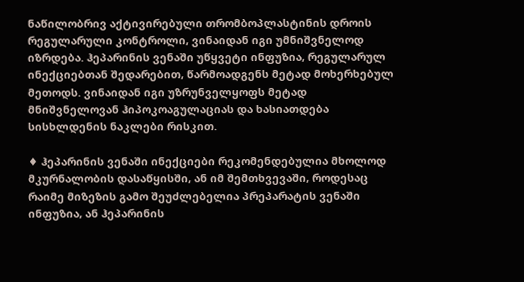ნაწილობრივ აქტივირებული თრომბოპლასტინის დროის რეგულარული კონტროლი, ვინაიდან იგი უმნიშვნელოდ იზრდება. ჰეპარინის ვენაში უწყვეტი ინფუზია, რეგულარულ ინექციებთან შედარებით, წარმოადგენს მეტად მოხერხებულ მეთოდს. ვინაიდან იგი უზრუნველყოფს მეტად მნიშვნელოვან ჰიპოკოაგულაციას და ხასიათდება სისხლდენის ნაკლები რისკით.

♦ ჰეპარინის ვენაში ინექციები რეკომენდებულია მხოლოდ მკურნალობის დასაწყისში, ან იმ შემთხვევაში, როდესაც რაიმე მიზეზის გამო შეუძლებელია პრეპარატის ვენაში ინფუზია, ან ჰეპარინის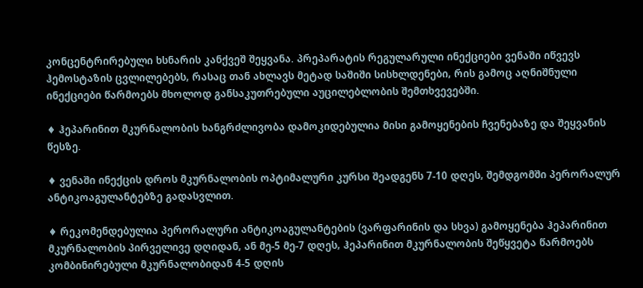კონცენტრირებული ხსნარის კანქვეშ შეყვანა. პრეპარატის რეგულარული ინექციები ვენაში იწვევს ჰემოსტაზის ცვლილებებს, რასაც თან ახლავს მეტად საშიში სისხლდენები, რის გამოც აღნიშნული ინექციები წარმოებს მხოლოდ განსაკუთრებული აუცილებლობის შემთხვევებში.

♦ ჰეპარინით მკურნალობის ხანგრძლივობა დამოკიდებულია მისი გამოყენების ჩვენებაზე და შეყვანის წესზე.

♦ ვენაში ინექცის დროს მკურნალობის ოპტიმალური კურსი შეადგენს 7-10 დღეს, შემდგომში პერორალურ ანტიკოაგულანტებზე გადასვლით.

♦ რეკომენდებულია პერორალური ანტიკოაგულანტების (ვარფარინის და სხვა) გამოყენება ჰეპარინით მკურნალობის პირველივე დღიდან, ან მე-5 მე-7 დღეს, ჰეპარინით მკურნალობის შეწყვეტა წარმოებს კომბინირებული მკურნალობიდან 4-5 დღის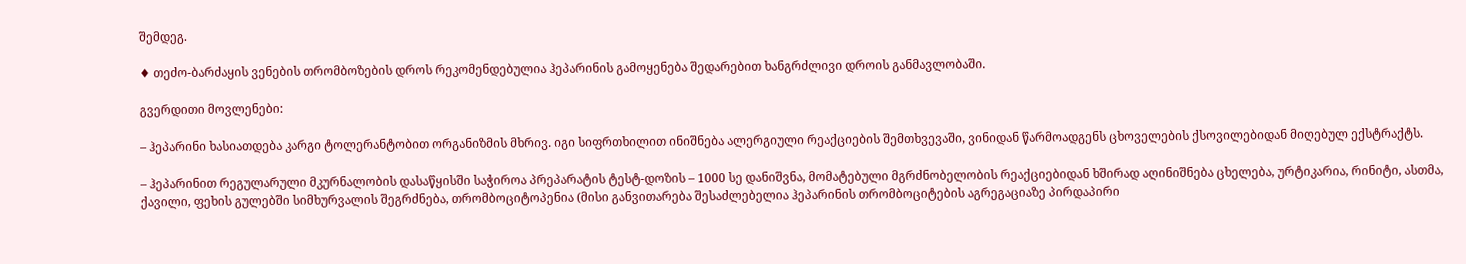შემდეგ.

♦ თეძო-ბარძაყის ვენების თრომბოზების დროს რეკომენდებულია ჰეპარინის გამოყენება შედარებით ხანგრძლივი დროის განმავლობაში.

გვერდითი მოვლენები:

– ჰეპარინი ხასიათდება კარგი ტოლერანტობით ორგანიზმის მხრივ. იგი სიფრთხილით ინიშნება ალერგიული რეაქციების შემთხვევაში, ვინიდან წარმოადგენს ცხოველების ქსოვილებიდან მიღებულ ექსტრაქტს.

– ჰეპარინით რეგულარული მკურნალობის დასაწყისში საჭიროა პრეპარატის ტესტ-დოზის – 1000 სე დანიშვნა, მომატებული მგრძნობელობის რეაქციებიდან ხშირად აღინიშნება ცხელება, ურტიკარია, რინიტი, ასთმა, ქავილი, ფეხის გულებში სიმხურვალის შეგრძნება, თრომბოციტოპენია (მისი განვითარება შესაძლებელია ჰეპარინის თრომბოციტების აგრეგაციაზე პირდაპირი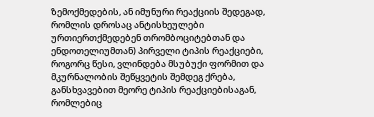ზემოქმედების, ან იმუნური რეაქციის შედეგად, რომლის დროსაც ანტისხეულები ურთიერთქმედებენ თრომბოციტებთან და ენდოთელიუმთან) პირველი ტიპის რეაქციები, როგორც წესი, ვლინდება მსუბუქი ფორმით და მკურნალობის შეწყვეტის შემდეგ ქრება, განსხვავებით მეორე ტიპის რეაქციებისაგან, რომლებიც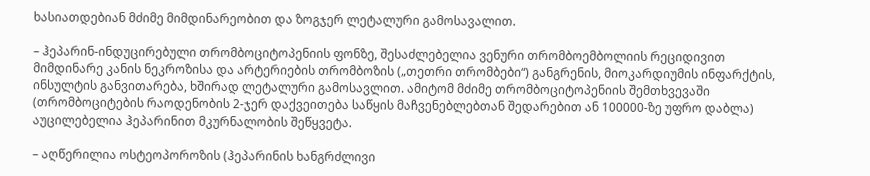ხასიათდებიან მძიმე მიმდინარეობით და ზოგჯერ ლეტალური გამოსავალით.

– ჰეპარინ-ინდუცირებული თრომბოციტოპენიის ფონზე, შესაძლებელია ვენური თრომბოემბოლიის რეციდივით მიმდინარე კანის ნეკროზისა და არტერიების თრომბოზის („თეთრი თრომბები“) განგრენის, მიოკარდიუმის ინფარქტის, ინსულტის განვითარება, ხშირად ლეტალური გამოსავლით. ამიტომ მძიმე თრომბოციტოპენიის შემთხვევაში (თრომბოციტების რაოდენობის 2-ჯერ დაქვეითება საწყის მაჩვენებლებთან შედარებით ან 100000-ზე უფრო დაბლა) აუცილებელია ჰეპარინით მკურნალობის შეწყვეტა.

– აღწერილია ოსტეოპოროზის (ჰეპარინის ხანგრძლივი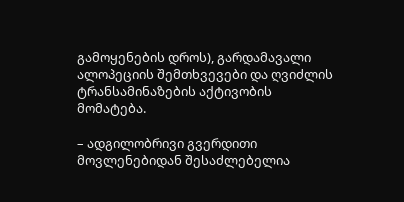გამოყენების დროს), გარდამავალი ალოპეციის შემთხვევები და ღვიძლის ტრანსამინაზების აქტივობის მომატება.

– ადგილობრივი გვერდითი მოვლენებიდან შესაძლებელია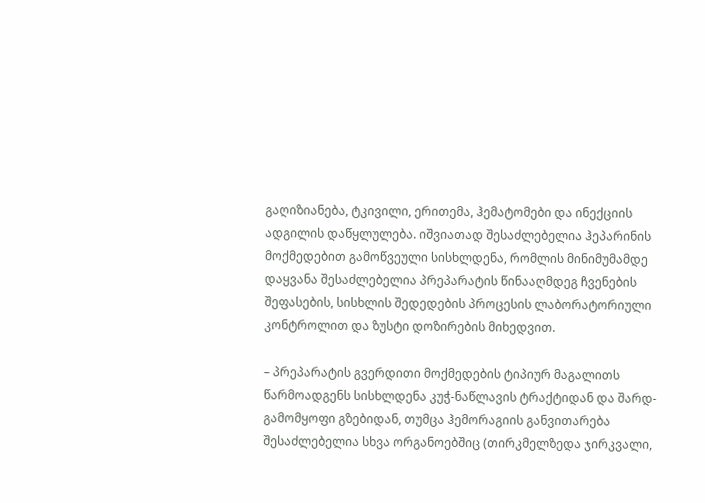გაღიზიანება, ტკივილი, ერითემა, ჰემატომები და ინექციის ადგილის დაწყლულება. იშვიათად შესაძლებელია ჰეპარინის მოქმედებით გამოწვეული სისხლდენა, რომლის მინიმუმამდე დაყვანა შესაძლებელია პრეპარატის წინააღმდეგ ჩვენების შეფასების, სისხლის შედედების პროცესის ლაბორატორიული კონტროლით და ზუსტი დოზირების მიხედვით.

– პრეპარატის გვერდითი მოქმედების ტიპიურ მაგალითს წარმოადგენს სისხლდენა კუჭ-ნაწლავის ტრაქტიდან და შარდ-გამომყოფი გზებიდან, თუმცა ჰემორაგიის განვითარება შესაძლებელია სხვა ორგანოებშიც (თირკმელზედა ჯირკვალი,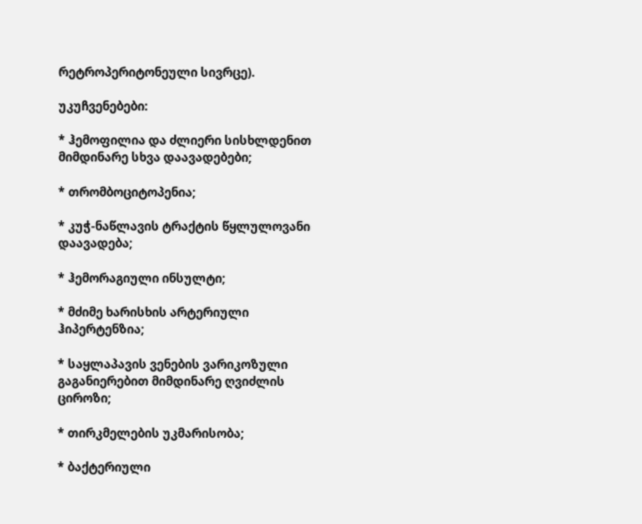რეტროპერიტონეული სივრცე).

უკუჩვენებები:

* ჰემოფილია და ძლიერი სისხლდენით მიმდინარე სხვა დაავადებები;

* თრომბოციტოპენია;

* კუჭ-ნაწლავის ტრაქტის წყლულოვანი დაავადება;

* ჰემორაგიული ინსულტი;

* მძიმე ხარისხის არტერიული ჰიპერტენზია;

* საყლაპავის ვენების ვარიკოზული გაგანიერებით მიმდინარე ღვიძლის ციროზი;

* თირკმელების უკმარისობა;

* ბაქტერიული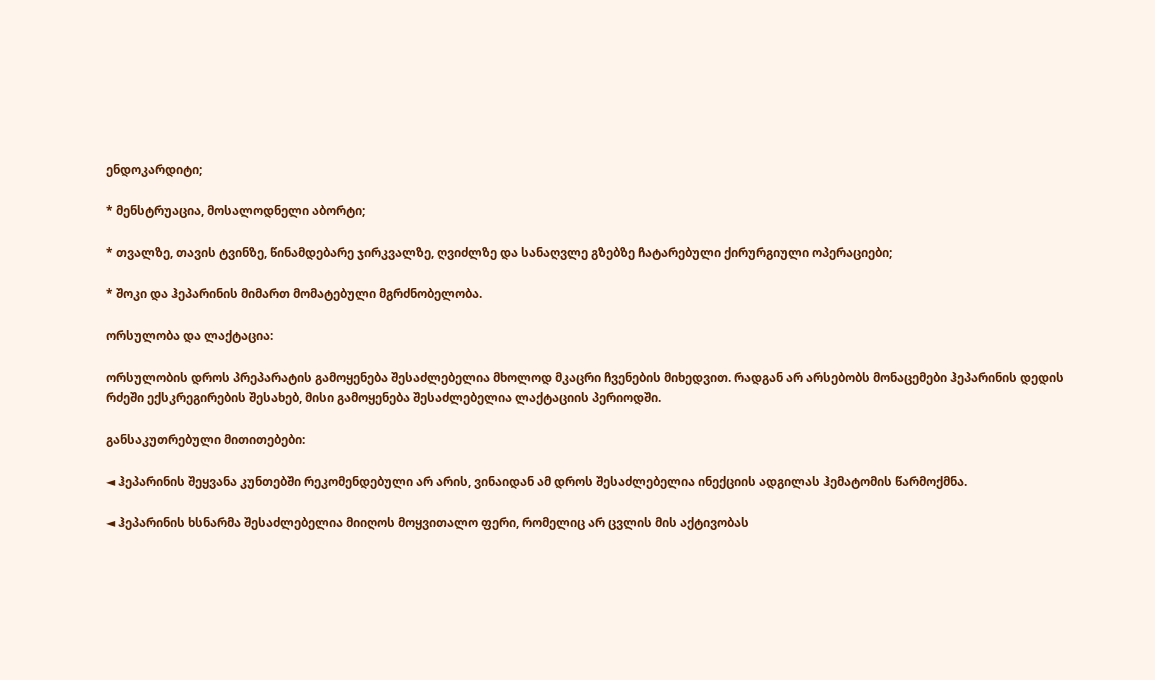ენდოკარდიტი;

* მენსტრუაცია, მოსალოდნელი აბორტი;

* თვალზე, თავის ტვინზე, წინამდებარე ჯირკვალზე, ღვიძლზე და სანაღვლე გზებზე ჩატარებული ქირურგიული ოპერაციები;

* შოკი და ჰეპარინის მიმართ მომატებული მგრძნობელობა.

ორსულობა და ლაქტაცია:

ორსულობის დროს პრეპარატის გამოყენება შესაძლებელია მხოლოდ მკაცრი ჩვენების მიხედვით. რადგან არ არსებობს მონაცემები ჰეპარინის დედის რძეში ექსკრეგირების შესახებ, მისი გამოყენება შესაძლებელია ლაქტაციის პერიოდში.

განსაკუთრებული მითითებები:

◄ ჰეპარინის შეყვანა კუნთებში რეკომენდებული არ არის, ვინაიდან ამ დროს შესაძლებელია ინექციის ადგილას ჰემატომის წარმოქმნა.

◄ ჰეპარინის ხსნარმა შესაძლებელია მიიღოს მოყვითალო ფერი, რომელიც არ ცვლის მის აქტივობას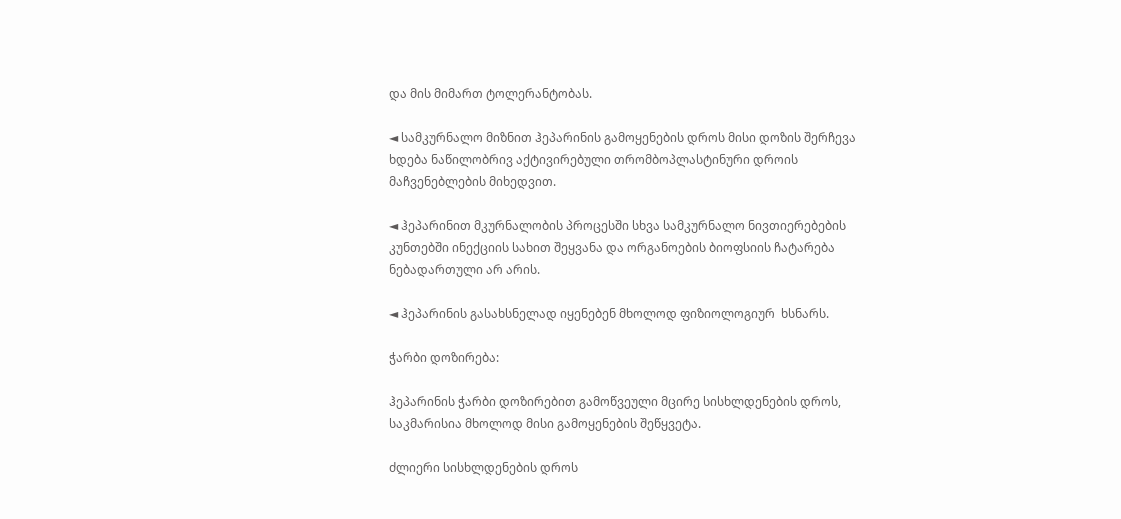და მის მიმართ ტოლერანტობას.

◄ სამკურნალო მიზნით ჰეპარინის გამოყენების დროს მისი დოზის შერჩევა ხდება ნაწილობრივ აქტივირებული თრომბოპლასტინური დროის მაჩვენებლების მიხედვით.

◄ ჰეპარინით მკურნალობის პროცესში სხვა სამკურნალო ნივთიერებების კუნთებში ინექციის სახით შეყვანა და ორგანოების ბიოფსიის ჩატარება ნებადართული არ არის.

◄ ჰეპარინის გასახსნელად იყენებენ მხოლოდ ფიზიოლოგიურ  ხსნარს.

ჭარბი დოზირება:

ჰეპარინის ჭარბი დოზირებით გამოწვეული მცირე სისხლდენების დროს, საკმარისია მხოლოდ მისი გამოყენების შეწყვეტა.

ძლიერი სისხლდენების დროს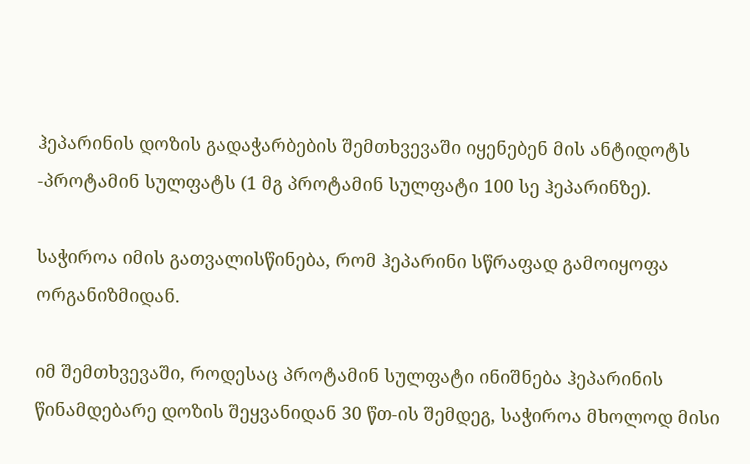ჰეპარინის დოზის გადაჭარბების შემთხვევაში იყენებენ მის ანტიდოტს -პროტამინ სულფატს (1 მგ პროტამინ სულფატი 100 სე ჰეპარინზე).

საჭიროა იმის გათვალისწინება, რომ ჰეპარინი სწრაფად გამოიყოფა ორგანიზმიდან.

იმ შემთხვევაში, როდესაც პროტამინ სულფატი ინიშნება ჰეპარინის წინამდებარე დოზის შეყვანიდან 30 წთ-ის შემდეგ, საჭიროა მხოლოდ მისი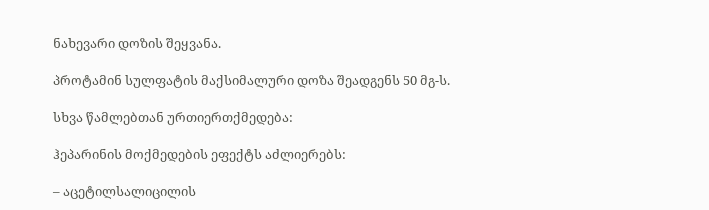ნახევარი დოზის შეყვანა.

პროტამინ სულფატის მაქსიმალური დოზა შეადგენს 50 მგ-ს.

სხვა წამლებთან ურთიერთქმედება:

ჰეპარინის მოქმედების ეფექტს აძლიერებს:

– აცეტილსალიცილის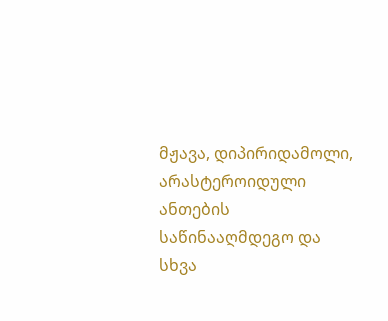მჟავა, დიპირიდამოლი, არასტეროიდული ანთების საწინააღმდეგო და სხვა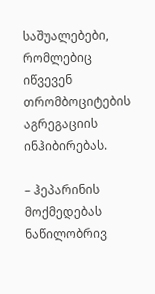საშუალებები, რომლებიც იწვევენ თრომბოციტების აგრეგაციის ინჰიბირებას.

– ჰეპარინის მოქმედებას ნაწილობრივ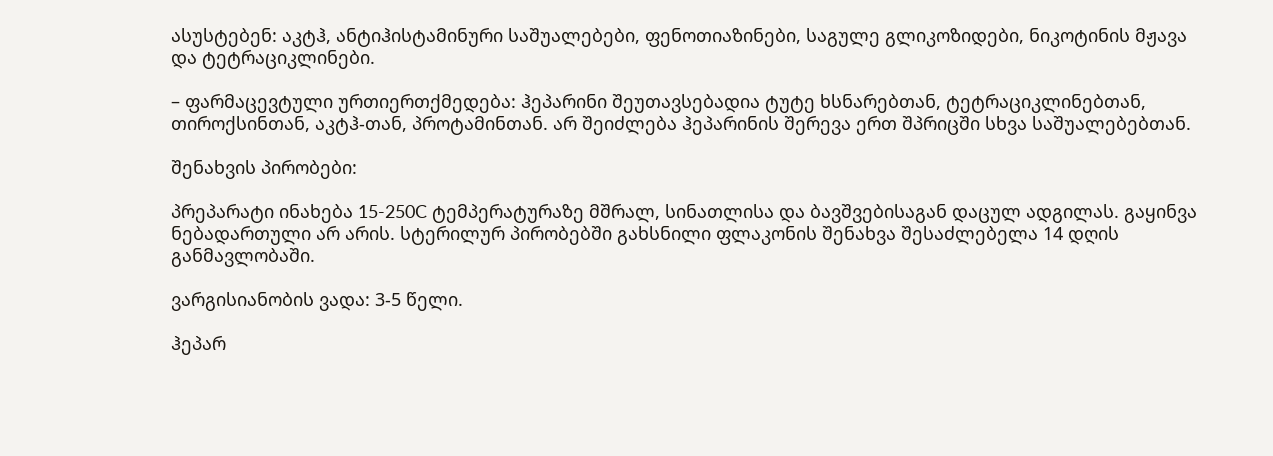ასუსტებენ: აკტჰ, ანტიჰისტამინური საშუალებები, ფენოთიაზინები, საგულე გლიკოზიდები, ნიკოტინის მჟავა და ტეტრაციკლინები.

– ფარმაცევტული ურთიერთქმედება: ჰეპარინი შეუთავსებადია ტუტე ხსნარებთან, ტეტრაციკლინებთან, თიროქსინთან, აკტჰ-თან, პროტამინთან. არ შეიძლება ჰეპარინის შერევა ერთ შპრიცში სხვა საშუალებებთან.

შენახვის პირობები:

პრეპარატი ინახება 15-250C ტემპერატურაზე მშრალ, სინათლისა და ბავშვებისაგან დაცულ ადგილას. გაყინვა ნებადართული არ არის. სტერილურ პირობებში გახსნილი ფლაკონის შენახვა შესაძლებელა 14 დღის განმავლობაში.

ვარგისიანობის ვადა: 3-5 წელი.

ჰეპარ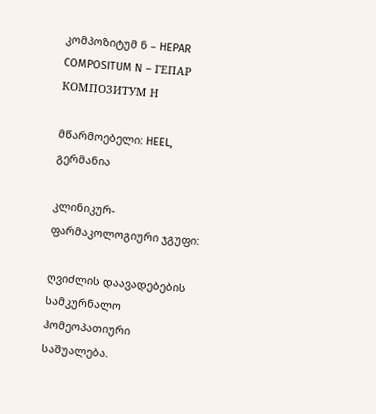კომპოზიტუმ ნ – HEPAR COMPOSITUM N – ГЕПАР КОМПОЗИТУМ Н

მწარმოებელი: HEEL, გერმანია

კლინიკურ-ფარმაკოლოგიური ჯგუფი:

ღვიძლის დაავადებების სამკურნალო ჰომეოპათიური საშუალება.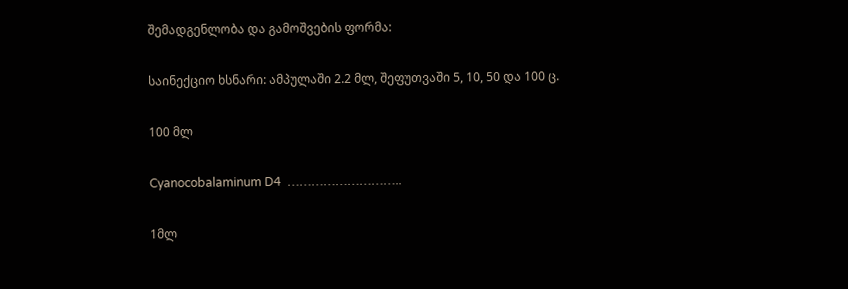შემადგენლობა და გამოშვების ფორმა:

საინექციო ხსნარი: ამპულაში 2.2 მლ, შეფუთვაში 5, 10, 50 და 100 ც.

100 მლ

Cyanocobalaminum D4  ………………………..

1მლ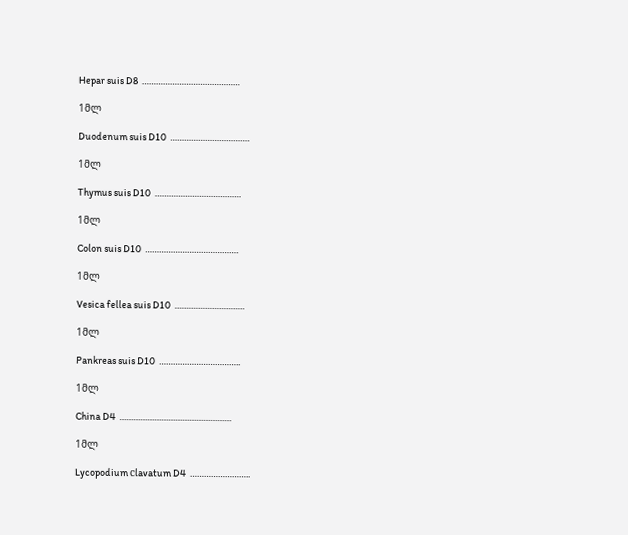Hepar suis D8  ……………………………………

1მლ

Duodenum suis D10  …………………………….

1მლ

Thymus suis D10  ……………………………….

1მლ

Colon suis D10  ………………………………….

1მლ

Vesica fellea suis D10  …………………………

1მლ

Pankreas suis D10  ……………………………..

1მლ

China D4  …………………………………………

1მლ

Lycopodium сlavatum D4  ……………………..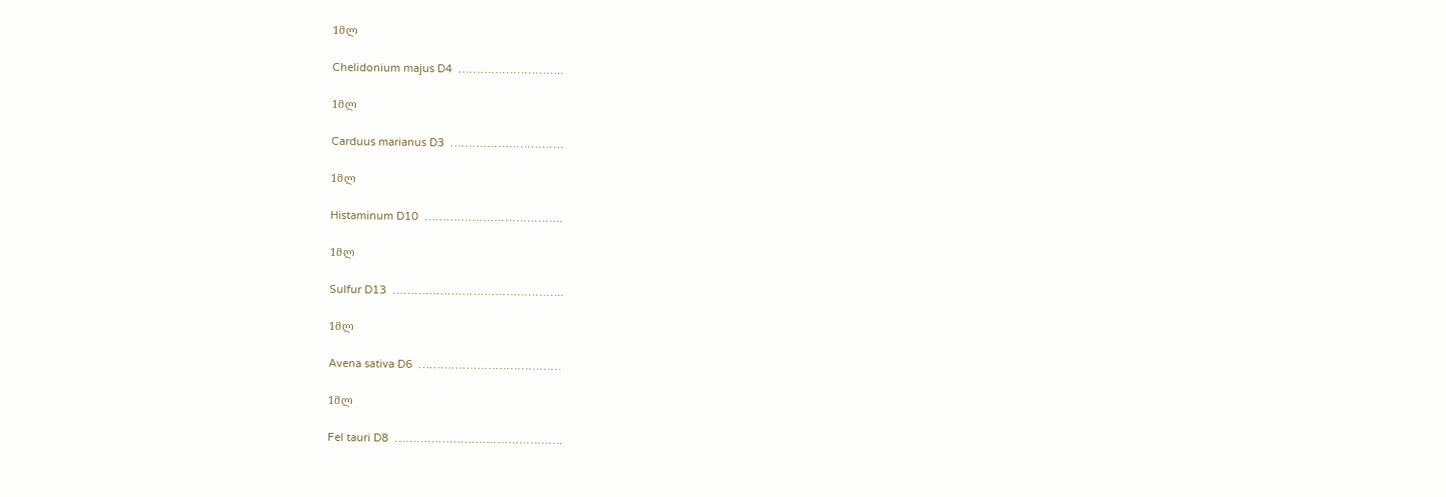1მლ

Chelidonium majus D4  ………………………..

1მლ

Carduus marianus D3  ………………………….

1მლ

Histaminum D10  ………………………………..

1მლ

Sulfur D13  ………………………………………..

1მლ

Avena sativa D6  …………………………………

1მლ

Fel tauri D8  ……………………………………….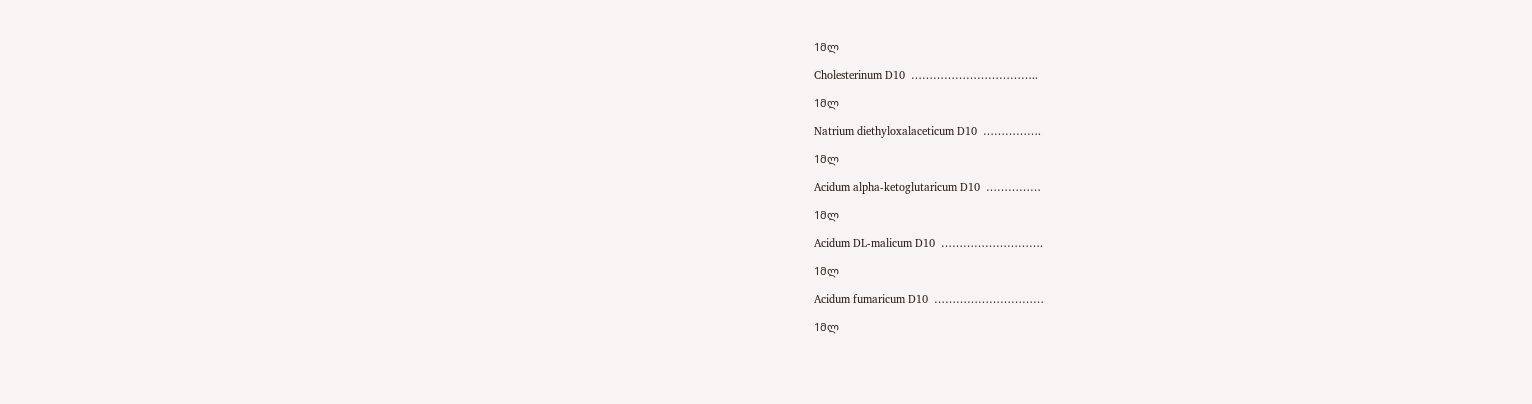1მლ

Cholesterinum D10  ……………………………..

1მლ

Natrium diethyloxalaceticum D10  …………….

1მლ

Acidum alpha-ketoglutaricum D10  ……………

1მლ

Acidum DL-malicum D10  ……………………….

1მლ

Acidum fumaricum D10  …………………………

1მლ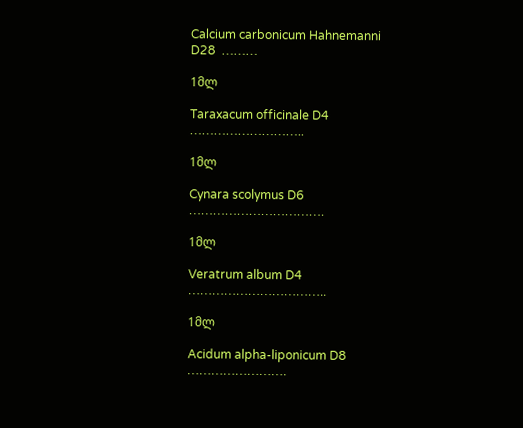Calcium carbonicum Hahnemanni D28  ………

1მლ

Taraxacum officinale D4  ………………………..

1მლ

Cynara scolymus D6  …………………………….

1მლ

Veratrum album D4  ……………………………..

1მლ

Acidum alpha-liponicum D8  …………………….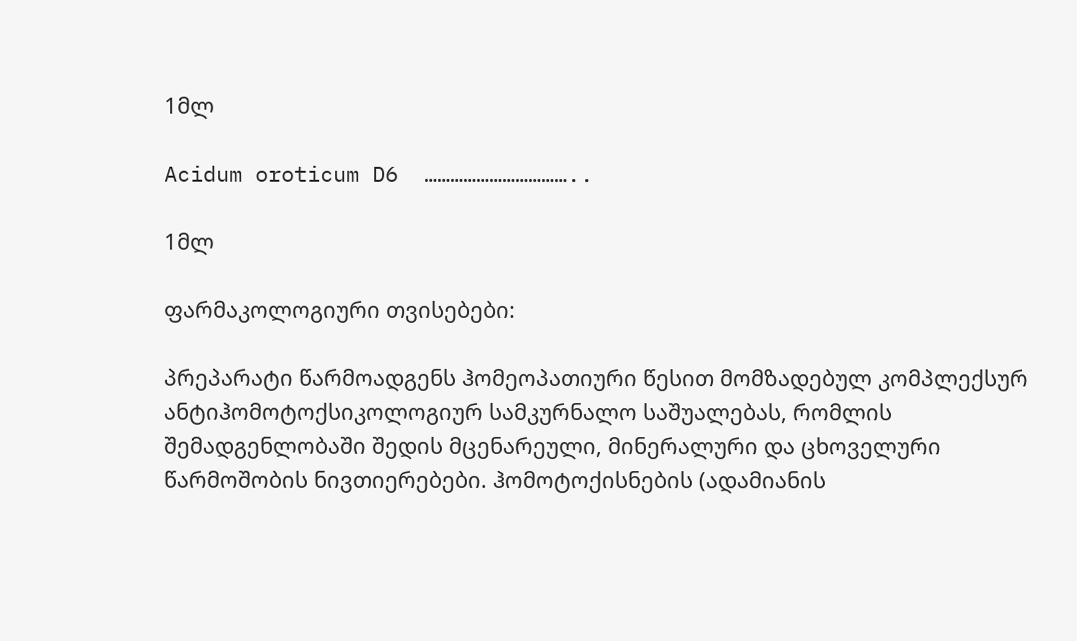1მლ

Acidum oroticum D6  ……………………………..

1მლ

ფარმაკოლოგიური თვისებები:

პრეპარატი წარმოადგენს ჰომეოპათიური წესით მომზადებულ კომპლექსურ ანტიჰომოტოქსიკოლოგიურ სამკურნალო საშუალებას, რომლის შემადგენლობაში შედის მცენარეული, მინერალური და ცხოველური წარმოშობის ნივთიერებები. ჰომოტოქისნების (ადამიანის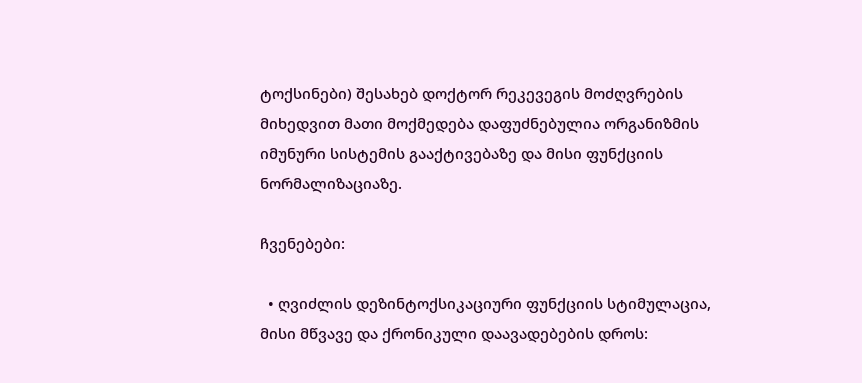ტოქსინები) შესახებ დოქტორ რეკევეგის მოძღვრების მიხედვით მათი მოქმედება დაფუძნებულია ორგანიზმის იმუნური სისტემის გააქტივებაზე და მისი ფუნქციის ნორმალიზაციაზე.

ჩვენებები:

  • ღვიძლის დეზინტოქსიკაციური ფუნქციის სტიმულაცია, მისი მწვავე და ქრონიკული დაავადებების დროს: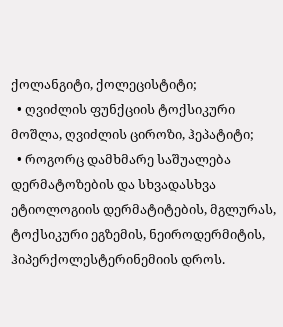ქოლანგიტი, ქოლეცისტიტი;
  • ღვიძლის ფუნქციის ტოქსიკური მოშლა, ღვიძლის ციროზი, ჰეპატიტი;
  • როგორც დამხმარე საშუალება დერმატოზების და სხვადასხვა ეტიოლოგიის დერმატიტების, მგლურას, ტოქსიკური ეგზემის, ნეიროდერმიტის, ჰიპერქოლესტერინემიის დროს.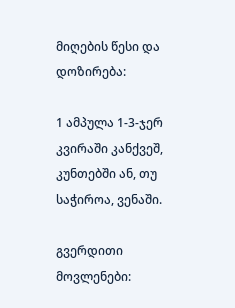მიღების წესი და დოზირება:

1 ამპულა 1-3-ჯერ კვირაში კანქვეშ, კუნთებში ან, თუ საჭიროა, ვენაში.

გვერდითი მოვლენები: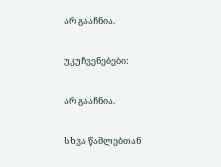არ გააჩნია.

უკუჩვენებები:

არ გააჩნია.

სხვა წამლებთან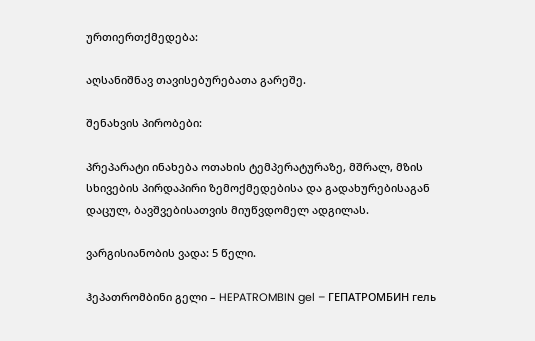ურთიერთქმედება:

აღსანიშნავ თავისებურებათა გარეშე.

შენახვის პირობები:

პრეპარატი ინახება ოთახის ტემპერატურაზე, მშრალ, მზის სხივების პირდაპირი ზემოქმედებისა და გადახურებისაგან დაცულ, ბავშვებისათვის მიუწვდომელ ადგილას.

ვარგისიანობის ვადა: 5 წელი.

ჰეპათრომბინი გელი – HEPATROMBIN gel – ГЕПАТРОМБИН гель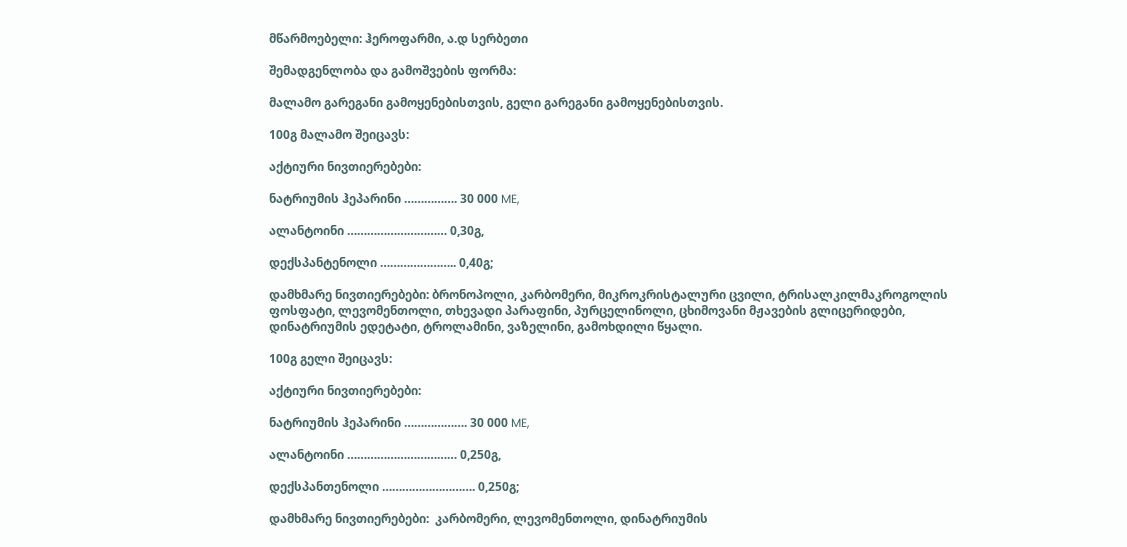მწარმოებელი: ჰეროფარმი, ა.დ სერბეთი

შემადგენლობა და გამოშვების ფორმა:

მალამო გარეგანი გამოყენებისთვის, გელი გარეგანი გამოყენებისთვის.

100გ მალამო შეიცავს:

აქტიური ნივთიერებები:

ნატრიუმის ჰეპარინი ……………. 30 000 ME,

ალანტოინი ………………………… 0,30გ,

დექსპანტენოლი ………………….. 0,40გ;

დამხმარე ნივთიერებები: ბრონოპოლი, კარბომერი, მიკროკრისტალური ცვილი, ტრისალკილმაკროგოლის ფოსფატი, ლევომენთოლი, თხევადი პარაფინი, პურცელინოლი, ცხიმოვანი მჟავების გლიცერიდები, დინატრიუმის ედეტატი, ტროლამინი, ვაზელინი, გამოხდილი წყალი.

100გ გელი შეიცავს:

აქტიური ნივთიერებები:

ნატრიუმის ჰეპარინი ………………. 30 000 ME,

ალანტოინი …………………………… 0,250გ,

დექსპანთენოლი ………………………. 0,250გ;

დამხმარე ნივთიერებები:  კარბომერი, ლევომენთოლი, დინატრიუმის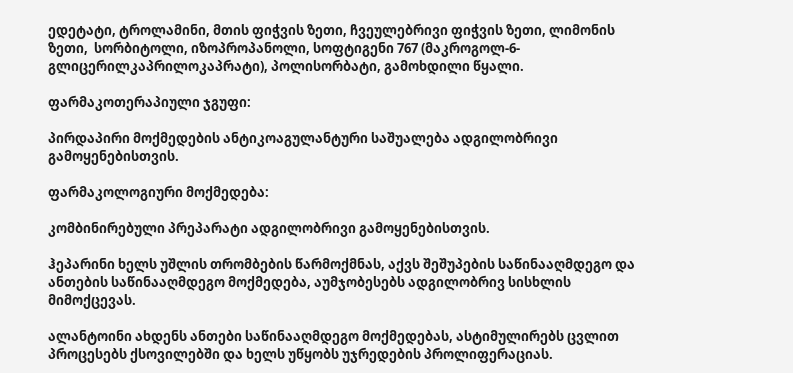ედეტატი, ტროლამინი, მთის ფიჭვის ზეთი, ჩვეულებრივი ფიჭვის ზეთი, ლიმონის ზეთი,  სორბიტოლი, იზოპროპანოლი, სოფტიგენი 767 (მაკროგოლ-6-გლიცერილკაპრილოკაპრატი), პოლისორბატი, გამოხდილი წყალი.

ფარმაკოთერაპიული ჯგუფი:

პირდაპირი მოქმედების ანტიკოაგულანტური საშუალება ადგილობრივი გამოყენებისთვის.

ფარმაკოლოგიური მოქმედება:

კომბინირებული პრეპარატი ადგილობრივი გამოყენებისთვის.

ჰეპარინი ხელს უშლის თრომბების წარმოქმნას, აქვს შეშუპების საწინააღმდეგო და ანთების საწინააღმდეგო მოქმედება, აუმჯობესებს ადგილობრივ სისხლის მიმოქცევას.

ალანტოინი ახდენს ანთები საწინააღმდეგო მოქმედებას, ასტიმულირებს ცვლით პროცესებს ქსოვილებში და ხელს უწყობს უჯრედების პროლიფერაციას.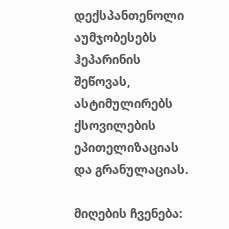დექსპანთენოლი აუმჯობესებს ჰეპარინის შეწოვას, ასტიმულირებს ქსოვილების ეპითელიზაციას და გრანულაციას.

მიღების ჩვენება: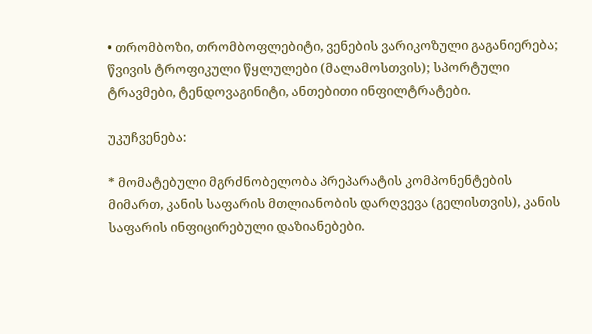• თრომბოზი, თრომბოფლებიტი, ვენების ვარიკოზული გაგანიერება; წვივის ტროფიკული წყლულები (მალამოსთვის); სპორტული ტრავმები, ტენდოვაგინიტი, ანთებითი ინფილტრატები.

უკუჩვენება:

* მომატებული მგრძნობელობა პრეპარატის კომპონენტების მიმართ, კანის საფარის მთლიანობის დარღვევა (გელისთვის), კანის საფარის ინფიცირებული დაზიანებები.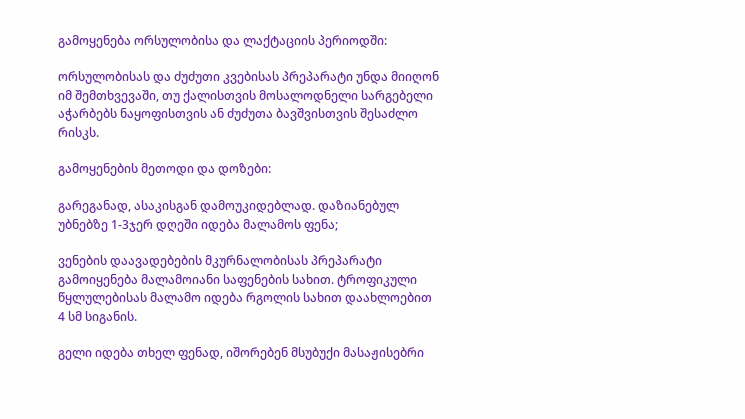გამოყენება ორსულობისა და ლაქტაციის პერიოდში:

ორსულობისას და ძუძუთი კვებისას პრეპარატი უნდა მიიღონ იმ შემთხვევაში, თუ ქალისთვის მოსალოდნელი სარგებელი აჭარბებს ნაყოფისთვის ან ძუძუთა ბავშვისთვის შესაძლო რისკს.

გამოყენების მეთოდი და დოზები:

გარეგანად, ასაკისგან დამოუკიდებლად. დაზიანებულ უბნებზე 1-3ჯერ დღეში იდება მალამოს ფენა;

ვენების დაავადებების მკურნალობისას პრეპარატი გამოიყენება მალამოიანი საფენების სახით. ტროფიკული წყლულებისას მალამო იდება რგოლის სახით დაახლოებით 4 სმ სიგანის.

გელი იდება თხელ ფენად, იშორებენ მსუბუქი მასაჟისებრი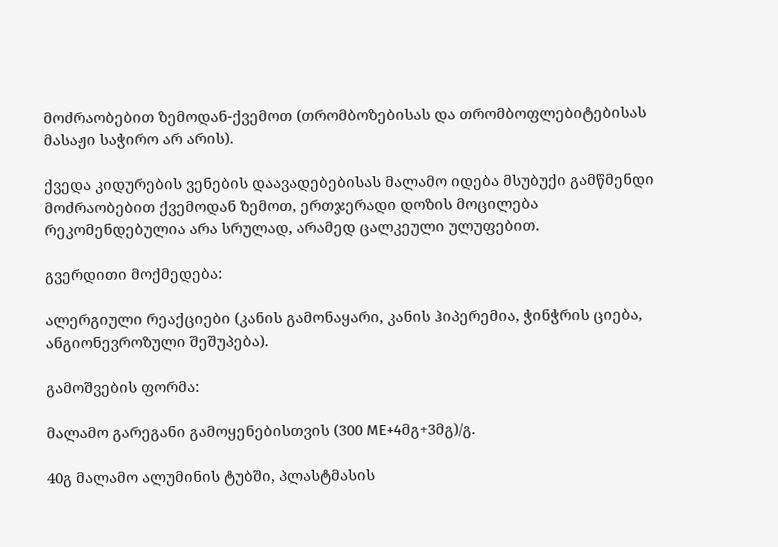მოძრაობებით ზემოდან-ქვემოთ (თრომბოზებისას და თრომბოფლებიტებისას მასაჟი საჭირო არ არის).

ქვედა კიდურების ვენების დაავადებებისას მალამო იდება მსუბუქი გამწმენდი მოძრაობებით ქვემოდან ზემოთ, ერთჯერადი დოზის მოცილება რეკომენდებულია არა სრულად, არამედ ცალკეული ულუფებით.

გვერდითი მოქმედება:

ალერგიული რეაქციები (კანის გამონაყარი, კანის ჰიპერემია, ჭინჭრის ციება, ანგიონევროზული შეშუპება).

გამოშვების ფორმა:

მალამო გარეგანი გამოყენებისთვის (300 ME+4მგ+3მგ)/გ.

40გ მალამო ალუმინის ტუბში, პლასტმასის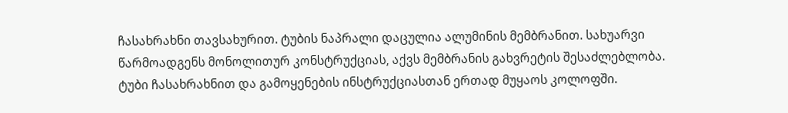ჩასახრახნი თავსახურით. ტუბის ნაპრალი დაცულია ალუმინის მემბრანით. სახუარვი წარმოადგენს მონოლითურ კონსტრუქციას, აქვს მემბრანის გახვრეტის შესაძლებლობა. ტუბი ჩასახრახნით და გამოყენების ინსტრუქციასთან ერთად მუყაოს კოლოფში.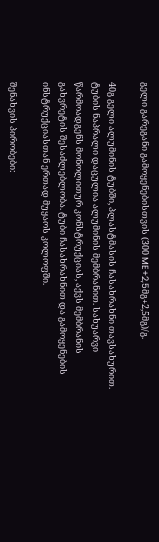გელი გარეგანი გამოყენებისთვის (300 ME+2,5მგ+2,5მგ)/გ.

40გ გელი ალუმინის ტუბში, პლასტმასის ჩასახრახნი თავსახურით. ტუბის ნაპრალი დაცულია ალუმინის მემბრანით. სახუარვი წარმოადგენს მონოლითურ კონსტრუქციას, აქვს მემბრანის გახვრეტის შესაძლებლობა. ტუბი ჩასახრახნით და გამოყენების ინსტრუქციასთან ერთად მუყაოს კოლოფში.

შენახვის პირობები: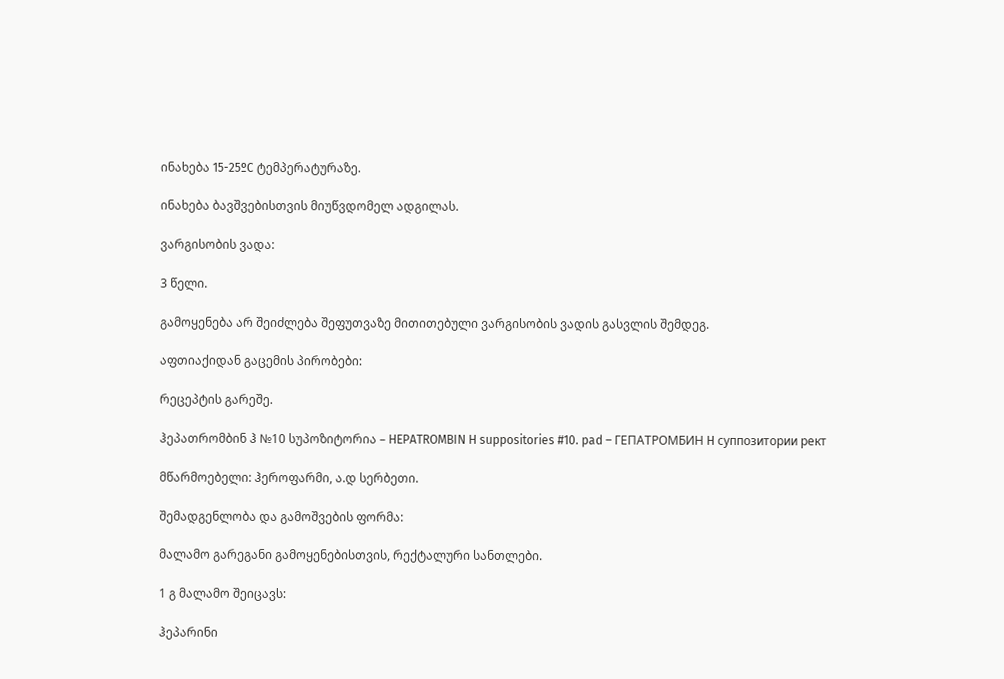ინახება 15-25ºC ტემპერატურაზე.

ინახება ბავშვებისთვის მიუწვდომელ ადგილას.

ვარგისობის ვადა:

3 წელი.

გამოყენება არ შეიძლება შეფუთვაზე მითითებული ვარგისობის ვადის გასვლის შემდეგ.

აფთიაქიდან გაცემის პირობები:

რეცეპტის გარეშე.

ჰეპათრომბინ ჰ №10 სუპოზიტორია – HEPATROMBIN H suppositories #10. pad – ГЕПАТРОМБИН H суппозитории рект

მწარმოებელი: ჰეროფარმი, ა.დ სერბეთი.

შემადგენლობა და გამოშვების ფორმა:

მალამო გარეგანი გამოყენებისთვის, რექტალური სანთლები.

1 გ მალამო შეიცავს:

ჰეპარინი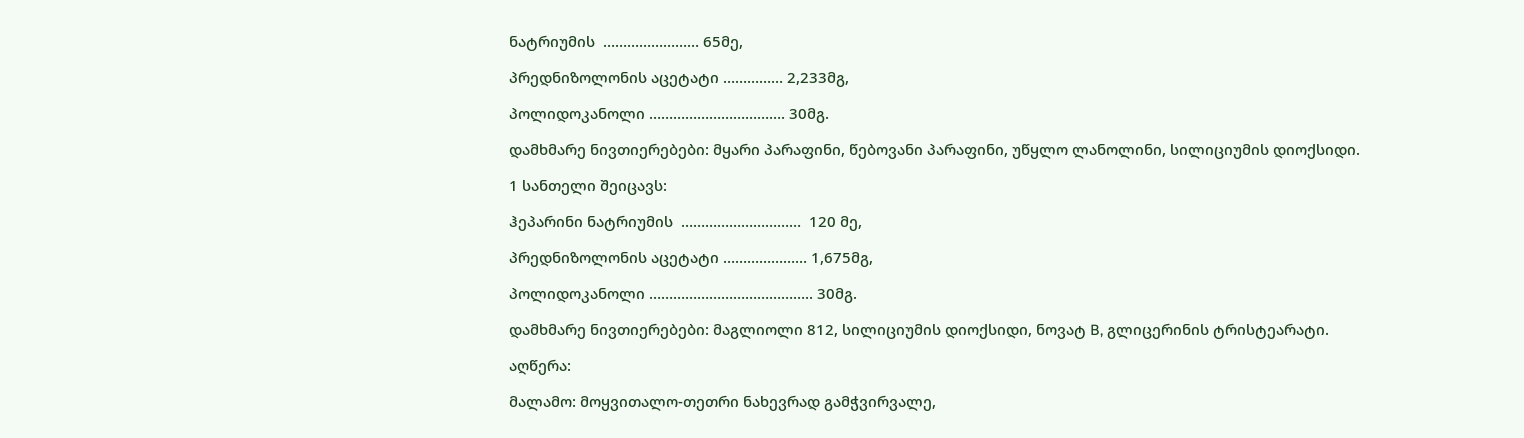ნატრიუმის  …………………… 65მე,

პრედნიზოლონის აცეტატი …………… 2,233მგ,

პოლიდოკანოლი ……………………………. 30მგ.

დამხმარე ნივთიერებები: მყარი პარაფინი, წებოვანი პარაფინი, უწყლო ლანოლინი, სილიციუმის დიოქსიდი.

1 სანთელი შეიცავს:

ჰეპარინი ნატრიუმის  …………………………  120 მე,

პრედნიზოლონის აცეტატი ………………… 1,675მგ,

პოლიდოკანოლი ………………………………….. 30მგ.

დამხმარე ნივთიერებები: მაგლიოლი 812, სილიციუმის დიოქსიდი, ნოვატ B, გლიცერინის ტრისტეარატი.

აღწერა:

მალამო: მოყვითალო-თეთრი ნახევრად გამჭვირვალე,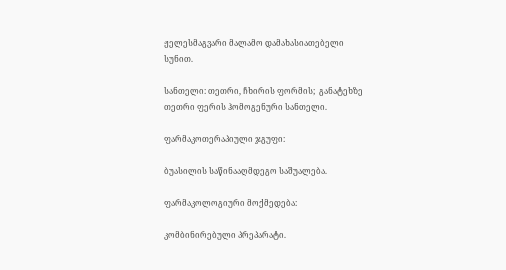ჟელესმაგვარი მალამო დამახასიათებელი სუნით.

სანთელი: თეთრი, ჩხირის ფორმის;  განატეხზე თეთრი ფერის ჰომოგენური სანთელი.

ფარმაკოთერაპიული ჯგუფი:

ბუასილის საწინააღმდეგო საშუალება.

ფარმაკოლოგიური მოქმედება:

კომბინირებული პრეპარატი.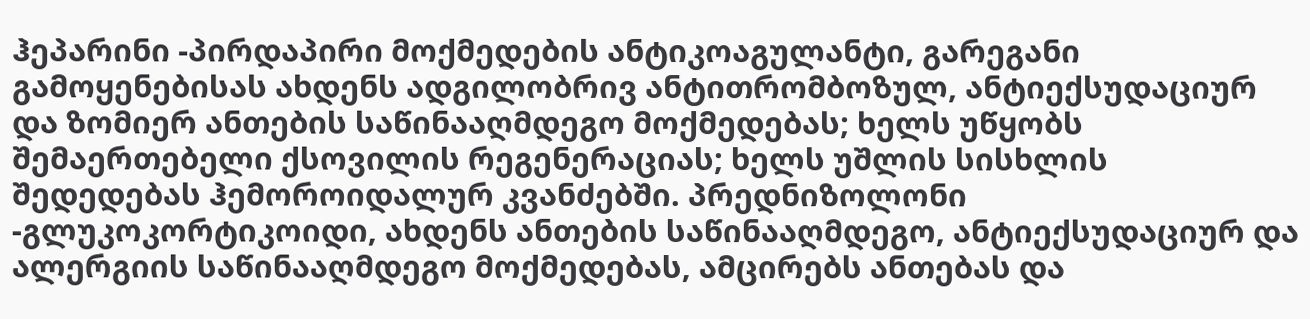ჰეპარინი -პირდაპირი მოქმედების ანტიკოაგულანტი, გარეგანი გამოყენებისას ახდენს ადგილობრივ ანტითრომბოზულ, ანტიექსუდაციურ და ზომიერ ანთების საწინააღმდეგო მოქმედებას; ხელს უწყობს შემაერთებელი ქსოვილის რეგენერაციას; ხელს უშლის სისხლის შედედებას ჰემოროიდალურ კვანძებში. პრედნიზოლონი -გლუკოკორტიკოიდი, ახდენს ანთების საწინააღმდეგო, ანტიექსუდაციურ და ალერგიის საწინააღმდეგო მოქმედებას, ამცირებს ანთებას და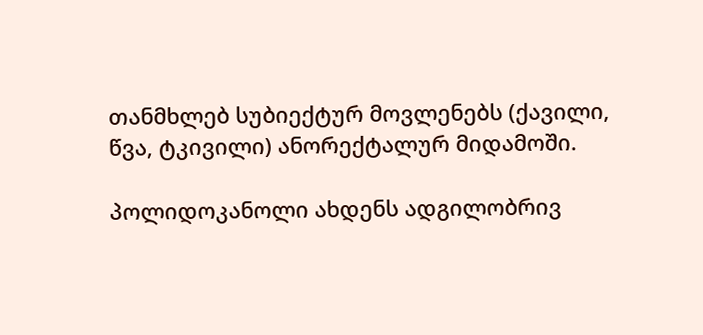თანმხლებ სუბიექტურ მოვლენებს (ქავილი, წვა, ტკივილი) ანორექტალურ მიდამოში.

პოლიდოკანოლი ახდენს ადგილობრივ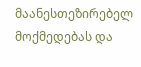მაანესთეზირებელ მოქმედებას და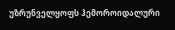უზრუნველყოფს ჰემოროიდალური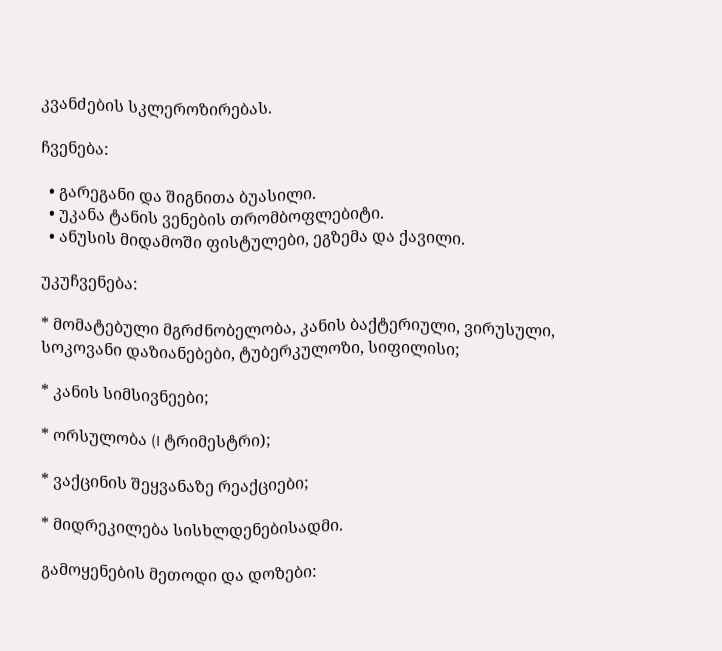კვანძების სკლეროზირებას.

ჩვენება:

  • გარეგანი და შიგნითა ბუასილი.
  • უკანა ტანის ვენების თრომბოფლებიტი.
  • ანუსის მიდამოში ფისტულები, ეგზემა და ქავილი.

უკუჩვენება:

* მომატებული მგრძნობელობა, კანის ბაქტერიული, ვირუსული, სოკოვანი დაზიანებები, ტუბერკულოზი, სიფილისი;

* კანის სიმსივნეები;

* ორსულობა (I ტრიმესტრი);

* ვაქცინის შეყვანაზე რეაქციები;

* მიდრეკილება სისხლდენებისადმი.

გამოყენების მეთოდი და დოზები: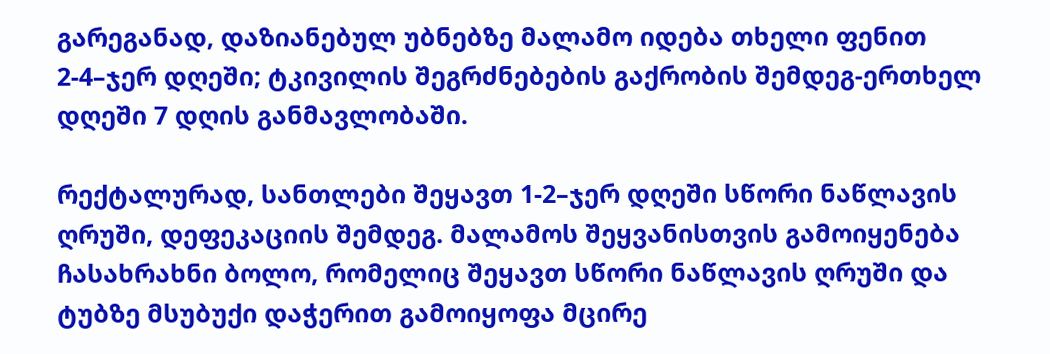გარეგანად, დაზიანებულ უბნებზე მალამო იდება თხელი ფენით 2-4–ჯერ დღეში; ტკივილის შეგრძნებების გაქრობის შემდეგ-ერთხელ დღეში 7 დღის განმავლობაში.

რექტალურად, სანთლები შეყავთ 1-2–ჯერ დღეში სწორი ნაწლავის ღრუში, დეფეკაციის შემდეგ. მალამოს შეყვანისთვის გამოიყენება ჩასახრახნი ბოლო, რომელიც შეყავთ სწორი ნაწლავის ღრუში და ტუბზე მსუბუქი დაჭერით გამოიყოფა მცირე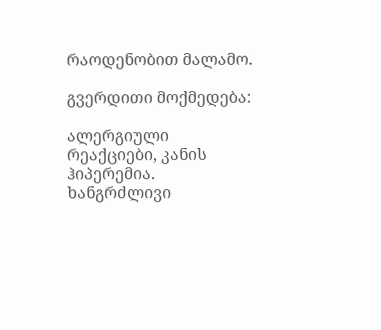რაოდენობით მალამო.

გვერდითი მოქმედება:

ალერგიული რეაქციები, კანის ჰიპერემია. ხანგრძლივი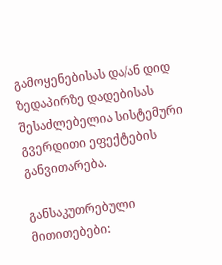გამოყენებისას და/ან დიდ ზედაპირზე დადებისას შესაძლებელია სისტემური გვერდითი ეფექტების განვითარება.

განსაკუთრებული მითითებები: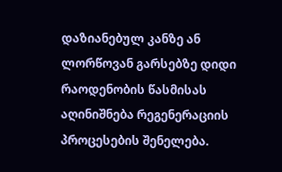დაზიანებულ კანზე ან ლორწოვან გარსებზე დიდი რაოდენობის წასმისას აღინიშნება რეგენერაციის პროცესების შენელება.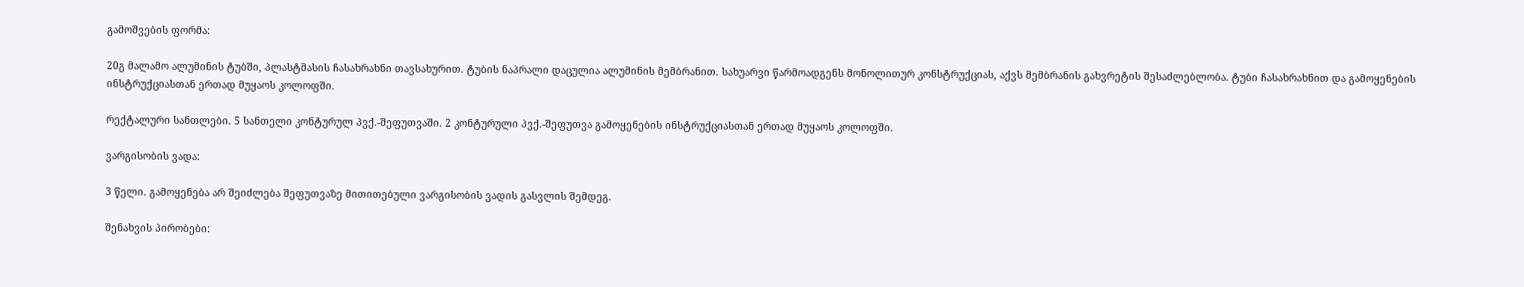გამოშვების ფორმა:

20გ მალამო ალუმინის ტუბში, პლასტმასის ჩასახრახნი თავსახურით. ტუბის ნაპრალი დაცულია ალუმინის მემბრანით. სახუარვი წარმოადგენს მონოლითურ კონსტრუქციას, აქვს მემბრანის გახვრეტის შესაძლებლობა. ტუბი ჩასახრახნით და გამოყენების ინსტრუქციასთან ერთად მუყაოს კოლოფში.

რექტალური სანთლები. 5 სანთელი კონტურულ პვქ.-შეფუთვაში. 2 კონტურული პვქ.-შეფუთვა გამოყენების ინსტრუქციასთან ერთად მუყაოს კოლოფში.

ვარგისობის ვადა:

3 წელი. გამოყენება არ შეიძლება შეფუთვაზე მითითებული ვარგისობის ვადის გასვლის შემდეგ.

შენახვის პირობები: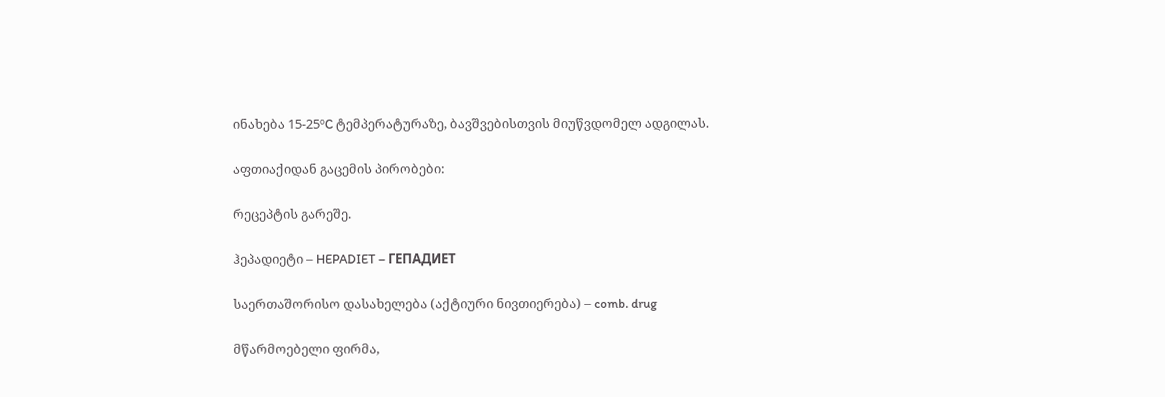ინახება 15-25ºC ტემპერატურაზე, ბავშვებისთვის მიუწვდომელ ადგილას.

აფთიაქიდან გაცემის პირობები:

რეცეპტის გარეშე.

ჰეპადიეტი – HEPADIET – ГЕПАДИЕТ

საერთაშორისო დასახელება (აქტიური ნივთიერება) – comb. drug

მწარმოებელი ფირმა,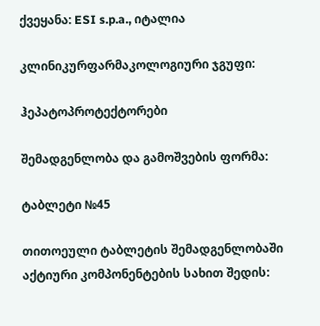ქვეყანა: ESI s.p.a., იტალია

კლინიკურფარმაკოლოგიური ჯგუფი:

ჰეპატოპროტექტორები

შემადგენლობა და გამოშვების ფორმა:

ტაბლეტი №45

თითოეული ტაბლეტის შემადგენლობაში აქტიური კომპონენტების სახით შედის: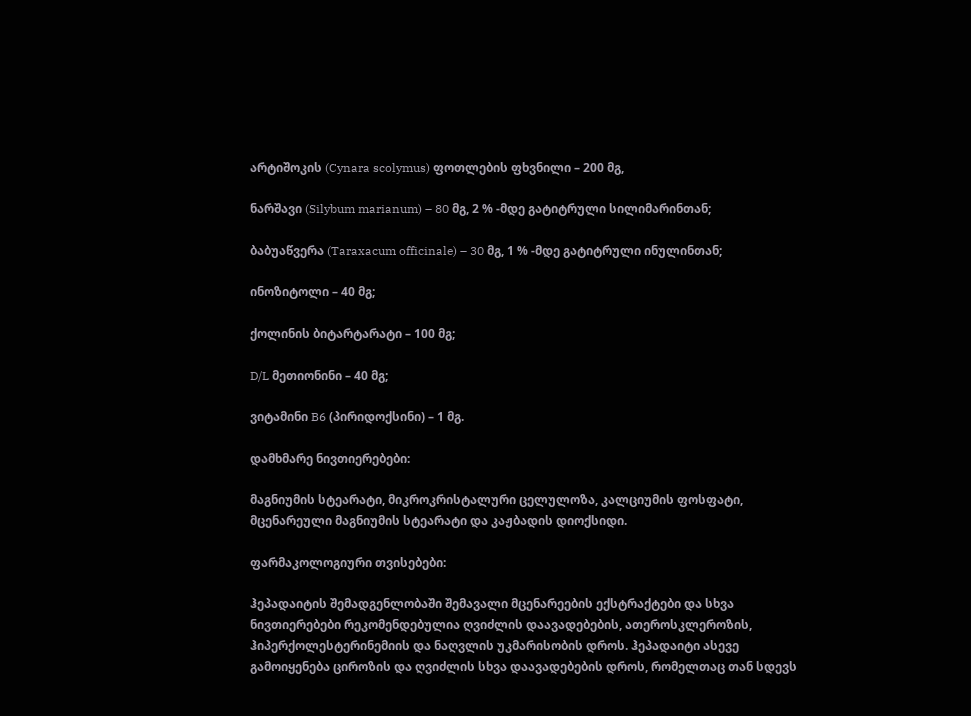არტიშოკის (Cynara scolymus) ფოთლების ფხვნილი – 200 მგ,

ნარშავი (Silybum marianum) – 80 მგ, 2 % -მდე გატიტრული სილიმარინთან;

ბაბუაწვერა (Taraxacum officinale) – 30 მგ, 1 % -მდე გატიტრული ინულინთან;

ინოზიტოლი – 40 მგ;

ქოლინის ბიტარტარატი – 100 მგ;

D/L მეთიონინი – 40 მგ;

ვიტამინი B6 (პირიდოქსინი) – 1 მგ.

დამხმარე ნივთიერებები:

მაგნიუმის სტეარატი, მიკროკრისტალური ცელულოზა, კალციუმის ფოსფატი, მცენარეული მაგნიუმის სტეარატი და კაჟბადის დიოქსიდი.

ფარმაკოლოგიური თვისებები:

ჰეპადაიტის შემადგენლობაში შემავალი მცენარეების ექსტრაქტები და სხვა ნივთიერებები რეკომენდებულია ღვიძლის დაავადებების, ათეროსკლეროზის, ჰიპერქოლესტერინემიის და ნაღვლის უკმარისობის დროს. ჰეპადაიტი ასევე გამოიყენება ციროზის და ღვიძლის სხვა დაავადებების დროს, რომელთაც თან სდევს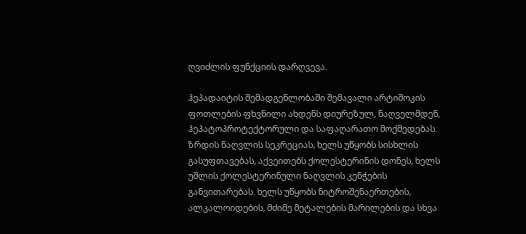ღვიძლის ფუნქციის დარღვევა.

ჰეპადაიტის შემადგენლობაში შემავალი არტიშოკის ფოთლების ფხვნილი ახდენს დიურეზულ, ნაღველმდენ, ჰეპატოპროტექტორული და საფაღარათო მოქმედებას. ზრდის ნაღვლის სეკრეციას, ხელს უწყობს სისხლის გასუფთავებას, აქვეითებს ქოლესტერინის დონეს, ხელს უშლის ქოლესტერინული ნაღვლის კენჭების განვითარებას. ხელს უწყობს ნიტროშენაერთების, ალკალოიდების, მძიმე მეტალების მარილების და სხვა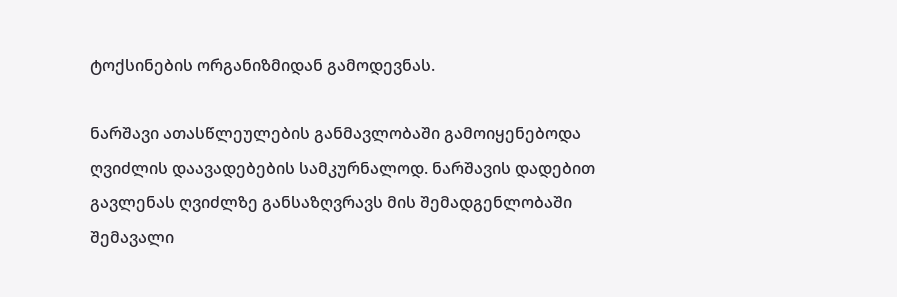ტოქსინების ორგანიზმიდან გამოდევნას.

ნარშავი ათასწლეულების განმავლობაში გამოიყენებოდა ღვიძლის დაავადებების სამკურნალოდ. ნარშავის დადებით გავლენას ღვიძლზე განსაზღვრავს მის შემადგენლობაში შემავალი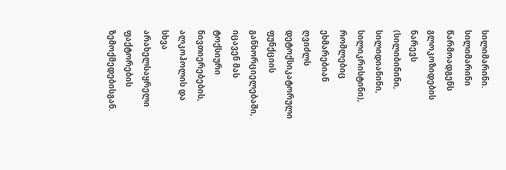სილიმარინი. სილიმარინი წარმოადგენს გლოკოზიდების ნარევს (სილიბინინი, სილიდიანინი, სილიკრისტინი), რომლებიც ეხმარებიან ღვიძლს დეტოქსიკატორული ფუნქციის განხორციელებაში, იცავენ მას ტოქსიური ნივთიერებების, ალკოჰოლის და სხვა არახელსაყრელი ფაქტორების ზემოქმედებისგან.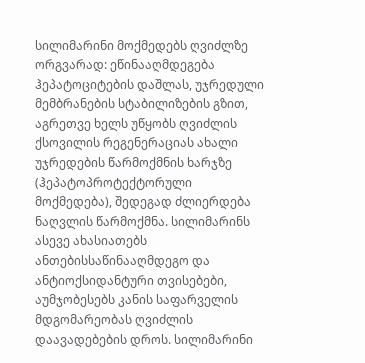სილიმარინი მოქმედებს ღვიძლზე ორგვარად: ეწინააღმდეგება ჰეპატოციტების დაშლას, უჯრედული მემბრანების სტაბილიზების გზით, აგრეთვე ხელს უწყობს ღვიძლის ქსოვილის რეგენერაციას ახალი უჯრედების წარმოქმნის ხარჯზე (ჰეპატოპროტექტორული მოქმედება), შედეგად ძლიერდება ნაღვლის წარმოქმნა. სილიმარინს ასევე ახასიათებს ანთებისსაწინააღმდეგო და ანტიოქსიდანტური თვისებები, აუმჯობესებს კანის საფარველის მდგომარეობას ღვიძლის დაავადებების დროს. სილიმარინი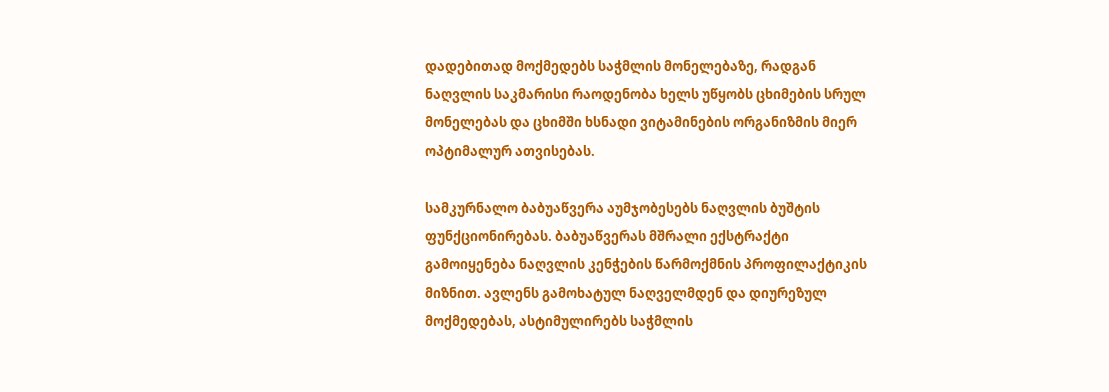დადებითად მოქმედებს საჭმლის მონელებაზე, რადგან ნაღვლის საკმარისი რაოდენობა ხელს უწყობს ცხიმების სრულ მონელებას და ცხიმში ხსნადი ვიტამინების ორგანიზმის მიერ ოპტიმალურ ათვისებას.

სამკურნალო ბაბუაწვერა აუმჯობესებს ნაღვლის ბუშტის ფუნქციონირებას. ბაბუაწვერას მშრალი ექსტრაქტი გამოიყენება ნაღვლის კენჭების წარმოქმნის პროფილაქტიკის მიზნით. ავლენს გამოხატულ ნაღველმდენ და დიურეზულ მოქმედებას, ასტიმულირებს საჭმლის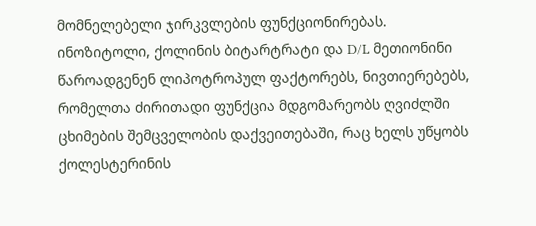მომნელებელი ჯირკვლების ფუნქციონირებას. ინოზიტოლი, ქოლინის ბიტარტრატი და D/L მეთიონინი წაროადგენენ ლიპოტროპულ ფაქტორებს, ნივთიერებებს, რომელთა ძირითადი ფუნქცია მდგომარეობს ღვიძლში ცხიმების შემცველობის დაქვეითებაში, რაც ხელს უწყობს ქოლესტერინის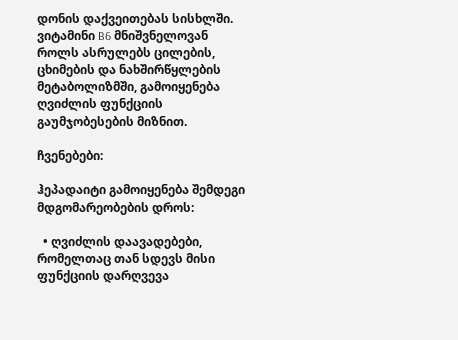დონის დაქვეითებას სისხლში. ვიტამინი B6 მნიშვნელოვან როლს ასრულებს ცილების, ცხიმების და ნახშირწყლების მეტაბოლიზმში, გამოიყენება ღვიძლის ფუნქციის გაუმჯობესების მიზნით.

ჩვენებები:

ჰეპადაიტი გამოიყენება შემდეგი მდგომარეობების დროს:

  • ღვიძლის დაავადებები, რომელთაც თან სდევს მისი ფუნქციის დარღვევა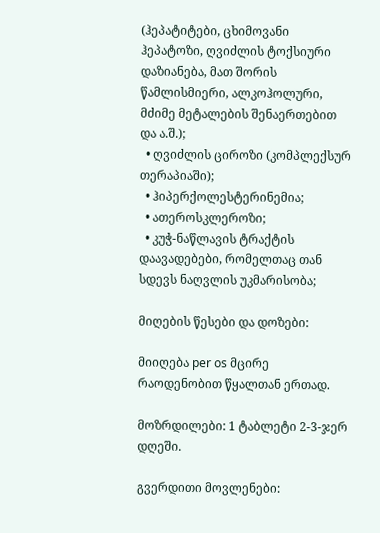(ჰეპატიტები, ცხიმოვანი ჰეპატოზი, ღვიძლის ტოქსიური დაზიანება, მათ შორის წამლისმიერი, ალკოჰოლური, მძიმე მეტალების შენაერთებით და ა.შ.);
  • ღვიძლის ციროზი (კომპლექსურ თერაპიაში);
  • ჰიპერქოლესტერინემია;
  • ათეროსკლეროზი;
  • კუჭ-ნაწლავის ტრაქტის დაავადებები, რომელთაც თან სდევს ნაღვლის უკმარისობა;

მიღების წესები და დოზები:

მიიღება per os მცირე რაოდენობით წყალთან ერთად.

მოზრდილები: 1 ტაბლეტი 2-3-ჯერ დღეში.

გვერდითი მოვლენები: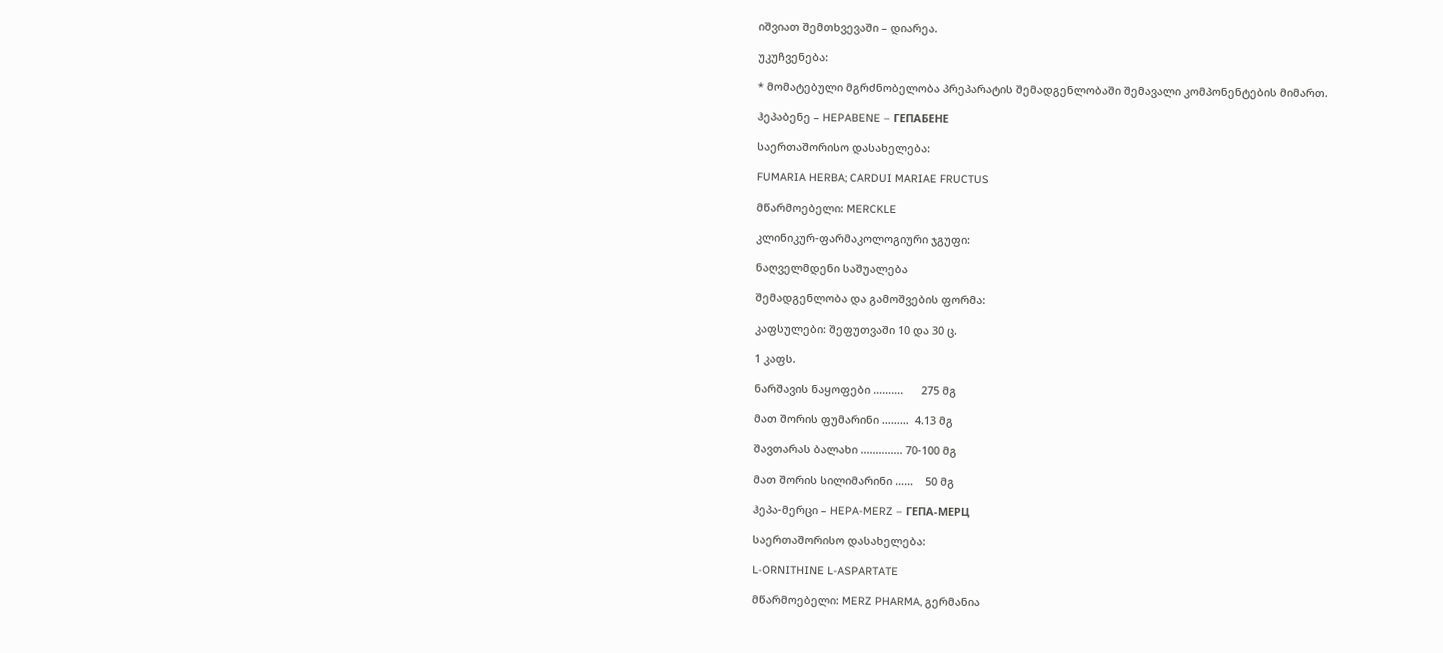იშვიათ შემთხვევაში – დიარეა.

უკუჩვენება:

* მომატებული მგრძნობელობა პრეპარატის შემადგენლობაში შემავალი კომპონენტების მიმართ.

ჰეპაბენე – HEPABENE – ГЕПАБЕНЕ

საერთაშორისო დასახელება:

FUMARIA HERBA; CARDUI MARIAE FRUCTUS

მწარმოებელი: MERCKLE

კლინიკურ-ფარმაკოლოგიური ჯგუფი:

ნაღველმდენი საშუალება

შემადგენლობა და გამოშვების ფორმა:

კაფსულები: შეფუთვაში 10 და 30 ც.

1 კაფს.

ნარშავის ნაყოფები ……….      275 მგ

მათ შორის ფუმარინი ………  4.13 მგ

შავთარას ბალახი ………….. 70-100 მგ

მათ შორის სილიმარინი ……    50 მგ

ჰეპა-მერცი – HEPA-MERZ – ГЕПА-МЕРЦ

საერთაშორისო დასახელება:

L-ORNITHINE L-ASPARTATE

მწარმოებელი: MERZ PHARMA, გერმანია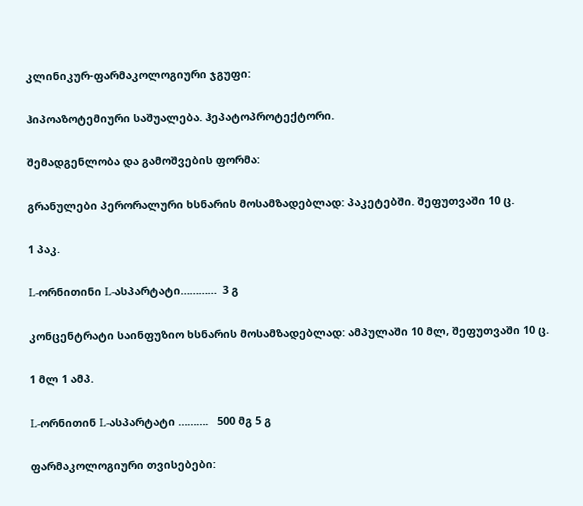კლინიკურ-ფარმაკოლოგიური ჯგუფი:

ჰიპოაზოტემიური საშუალება. ჰეპატოპროტექტორი.

შემადგენლობა და გამოშვების ფორმა:

გრანულები პერორალური ხსნარის მოსამზადებლად: პაკეტებში. შეფუთვაში 10 ც.

1 პაკ.

L-ორნითინი L-ასპარტატი…………  3 გ

კონცენტრატი საინფუზიო ხსნარის მოსამზადებლად: ამპულაში 10 მლ, შეფუთვაში 10 ც.

1 მლ 1 ამპ.

L-ორნითინ L-ასპარტატი ……….   500 მგ 5 გ

ფარმაკოლოგიური თვისებები: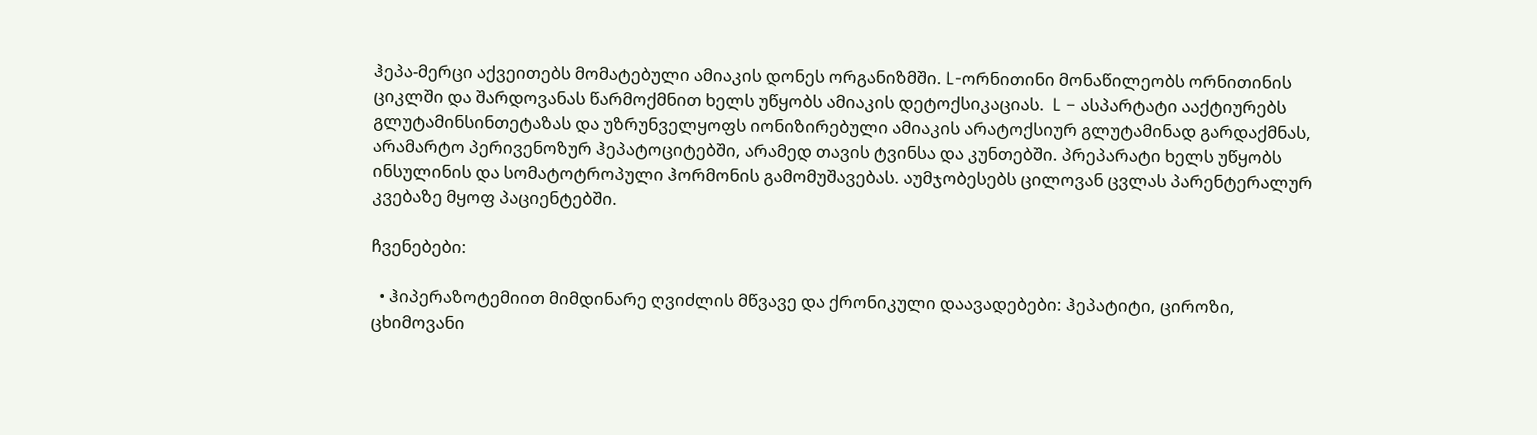ჰეპა-მერცი აქვეითებს მომატებული ამიაკის დონეს ორგანიზმში. L-ორნითინი მონაწილეობს ორნითინის ციკლში და შარდოვანას წარმოქმნით ხელს უწყობს ამიაკის დეტოქსიკაციას.  L – ასპარტატი ააქტიურებს გლუტამინსინთეტაზას და უზრუნველყოფს იონიზირებული ამიაკის არატოქსიურ გლუტამინად გარდაქმნას, არამარტო პერივენოზურ ჰეპატოციტებში, არამედ თავის ტვინსა და კუნთებში. პრეპარატი ხელს უწყობს ინსულინის და სომატოტროპული ჰორმონის გამომუშავებას. აუმჯობესებს ცილოვან ცვლას პარენტერალურ კვებაზე მყოფ პაციენტებში.

ჩვენებები:

  • ჰიპერაზოტემიით მიმდინარე ღვიძლის მწვავე და ქრონიკული დაავადებები: ჰეპატიტი, ციროზი, ცხიმოვანი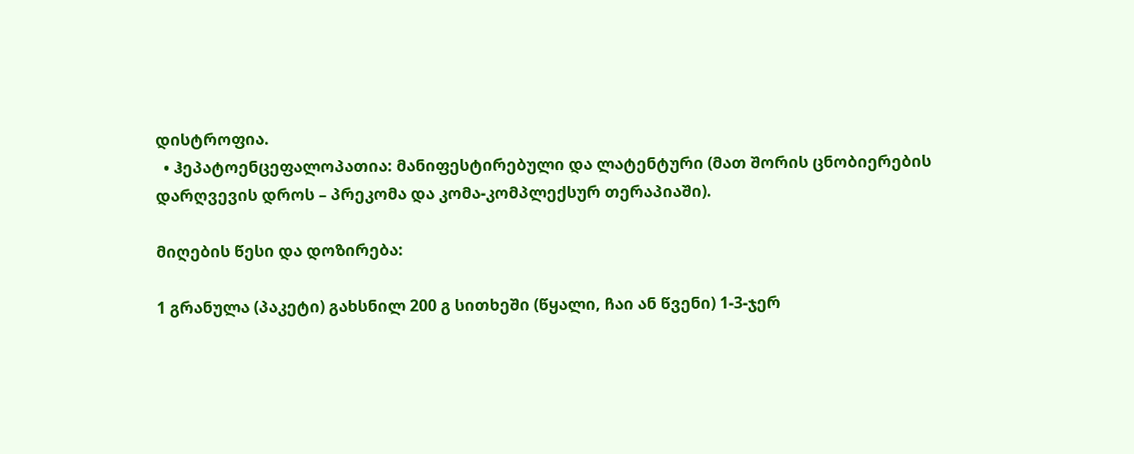დისტროფია.
  • ჰეპატოენცეფალოპათია: მანიფესტირებული და ლატენტური (მათ შორის ცნობიერების დარღვევის დროს – პრეკომა და კომა-კომპლექსურ თერაპიაში).

მიღების წესი და დოზირება:

1 გრანულა (პაკეტი) გახსნილ 200 გ სითხეში (წყალი, ჩაი ან წვენი) 1-3-ჯერ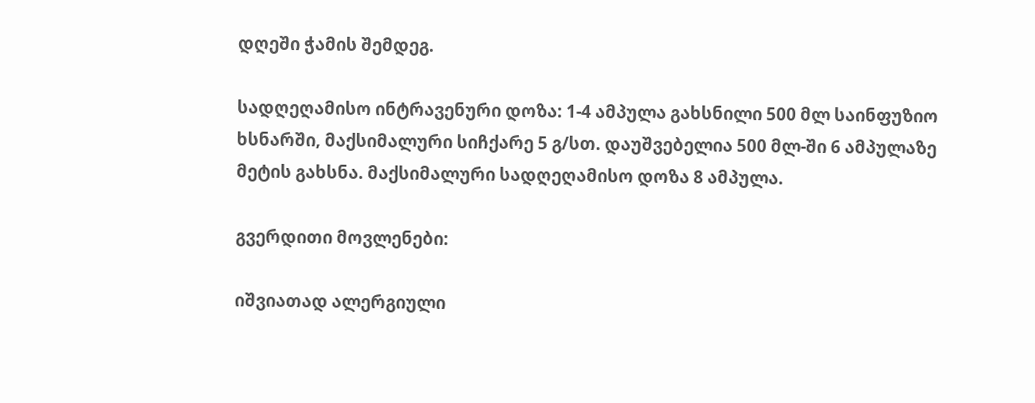დღეში ჭამის შემდეგ.

სადღეღამისო ინტრავენური დოზა: 1-4 ამპულა გახსნილი 500 მლ საინფუზიო ხსნარში, მაქსიმალური სიჩქარე 5 გ/სთ. დაუშვებელია 500 მლ-ში 6 ამპულაზე მეტის გახსნა. მაქსიმალური სადღეღამისო დოზა 8 ამპულა.

გვერდითი მოვლენები:

იშვიათად ალერგიული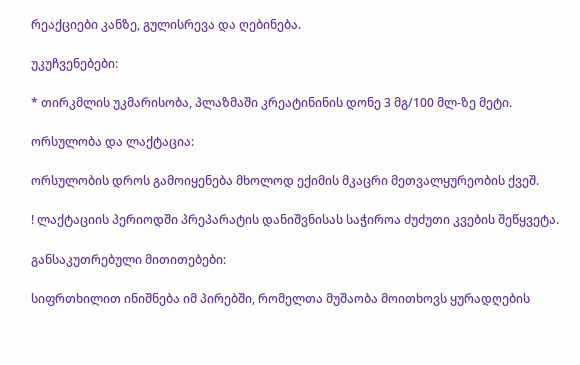რეაქციები კანზე, გულისრევა და ღებინება.

უკუჩვენებები:

* თირკმლის უკმარისობა, პლაზმაში კრეატინინის დონე 3 მგ/100 მლ-ზე მეტი.

ორსულობა და ლაქტაცია:

ორსულობის დროს გამოიყენება მხოლოდ ექიმის მკაცრი მეთვალყურეობის ქვეშ.

! ლაქტაციის პერიოდში პრეპარატის დანიშვნისას საჭიროა ძუძუთი კვების შეწყვეტა.

განსაკუთრებული მითითებები:

სიფრთხილით ინიშნება იმ პირებში, რომელთა მუშაობა მოითხოვს ყურადღების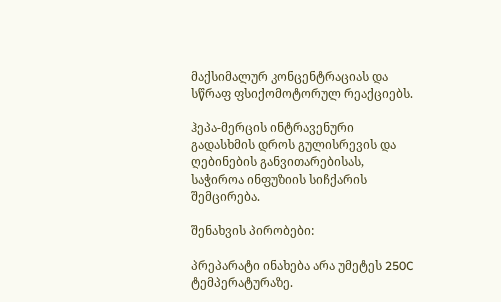მაქსიმალურ კონცენტრაციას და სწრაფ ფსიქომოტორულ რეაქციებს.

ჰეპა-მერცის ინტრავენური გადასხმის დროს გულისრევის და ღებინების განვითარებისას, საჭიროა ინფუზიის სიჩქარის შემცირება.

შენახვის პირობები:

პრეპარატი ინახება არა უმეტეს 250C ტემპერატურაზე.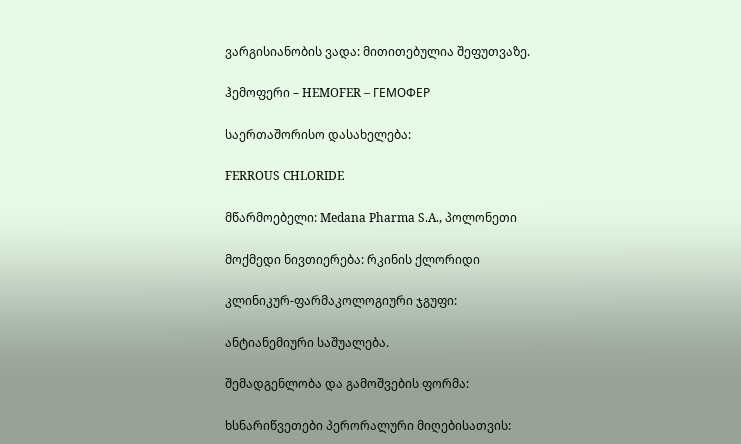ვარგისიანობის ვადა: მითითებულია შეფუთვაზე.

ჰემოფერი – HEMOFER – ГЕМОФЕР

საერთაშორისო დასახელება:

FERROUS CHLORIDE

მწარმოებელი: Medana Pharma S.A., პოლონეთი

მოქმედი ნივთიერება: რკინის ქლორიდი

კლინიკურ-ფარმაკოლოგიური ჯგუფი:

ანტიანემიური საშუალება.

შემადგენლობა და გამოშვების ფორმა:

ხსნარიწვეთები პერორალური მიღებისათვის: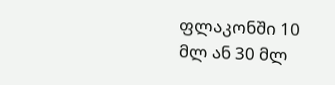ფლაკონში 10 მლ ან 30 მლ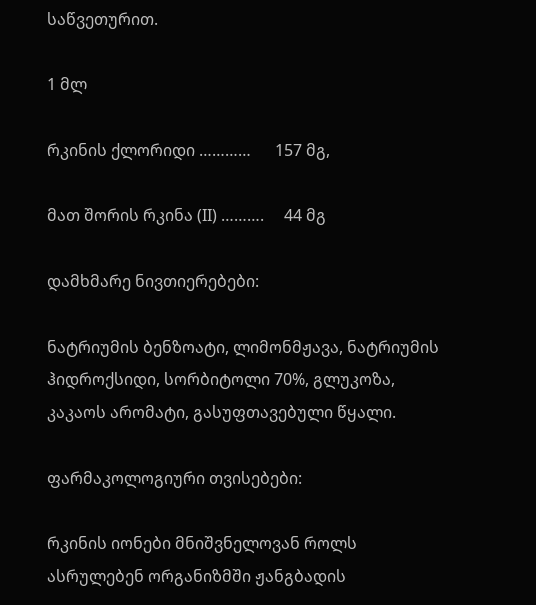საწვეთურით.

1 მლ

რკინის ქლორიდი …………      157 მგ,

მათ შორის რკინა (II) ……….     44 მგ

დამხმარე ნივთიერებები:

ნატრიუმის ბენზოატი, ლიმონმჟავა, ნატრიუმის ჰიდროქსიდი, სორბიტოლი 70%, გლუკოზა, კაკაოს არომატი, გასუფთავებული წყალი.

ფარმაკოლოგიური თვისებები:

რკინის იონები მნიშვნელოვან როლს ასრულებენ ორგანიზმში ჟანგბადის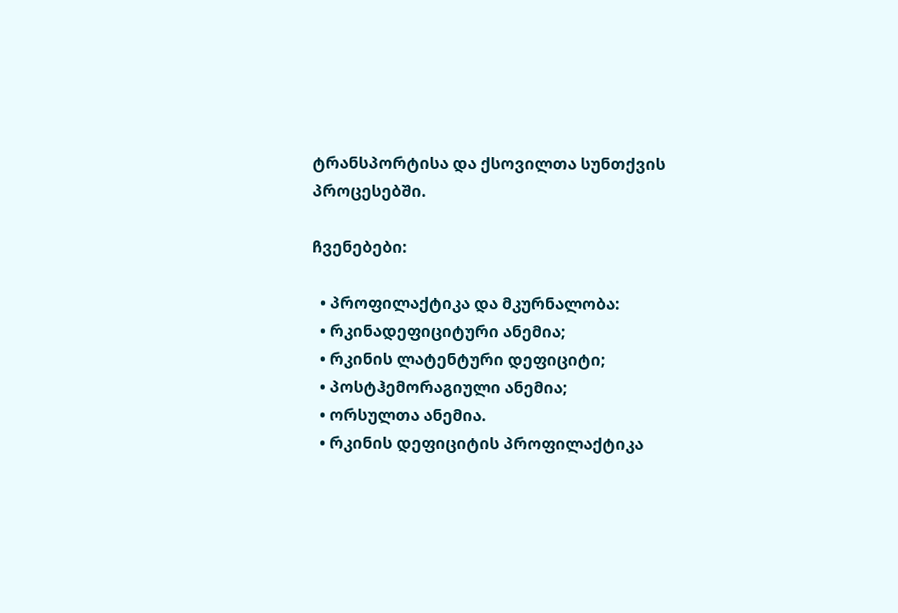ტრანსპორტისა და ქსოვილთა სუნთქვის პროცესებში.

ჩვენებები:

  • პროფილაქტიკა და მკურნალობა:
  • რკინადეფიციტური ანემია;
  • რკინის ლატენტური დეფიციტი;
  • პოსტჰემორაგიული ანემია;
  • ორსულთა ანემია.
  • რკინის დეფიციტის პროფილაქტიკა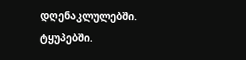დღენაკლულებში. ტყუპებში.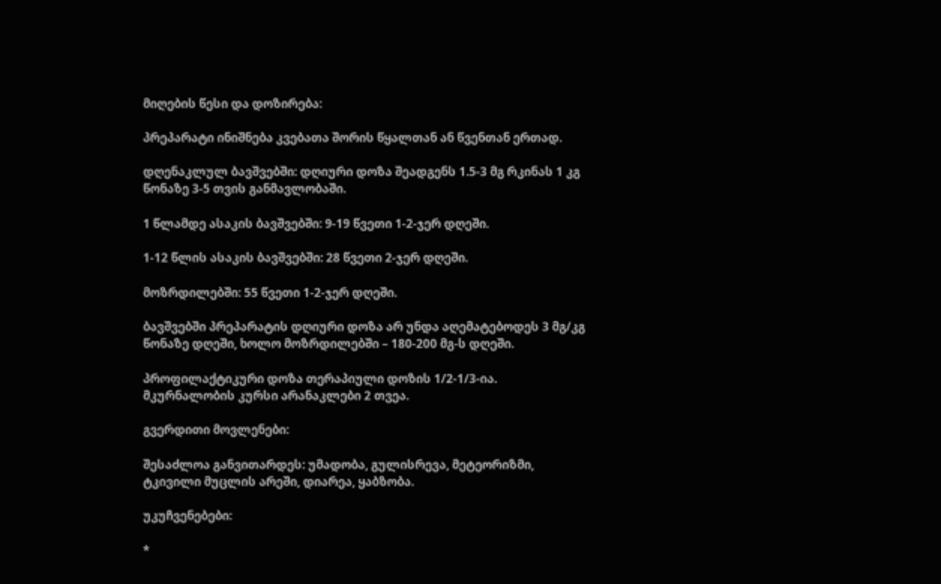მიღების წესი და დოზირება:

პრეპარატი ინიშნება კვებათა შორის წყალთან ან წვენთან ერთად.

დღენაკლულ ბავშვებში: დღიური დოზა შეადგენს 1.5-3 მგ რკინას 1 კგ წონაზე 3-5 თვის განმავლობაში.

1 წლამდე ასაკის ბავშვებში: 9-19 წვეთი 1-2-ჯერ დღეში.

1-12 წლის ასაკის ბავშვებში: 28 წვეთი 2-ჯერ დღეში.

მოზრდილებში: 55 წვეთი 1-2-ჯერ დღეში.

ბავშვებში პრეპარატის დღიური დოზა არ უნდა აღემატებოდეს 3 მგ/კგ წონაზე დღეში, ხოლო მოზრდილებში – 180-200 მგ-ს დღეში.

პროფილაქტიკური დოზა თერაპიული დოზის 1/2-1/3-ია. მკურნალობის კურსი არანაკლები 2 თვეა.

გვერდითი მოვლენები:

შესაძლოა განვითარდეს: უმადობა, გულისრევა, მეტეორიზმი, ტკივილი მუცლის არეში, დიარეა, ყაბზობა.

უკუჩვენებები:

*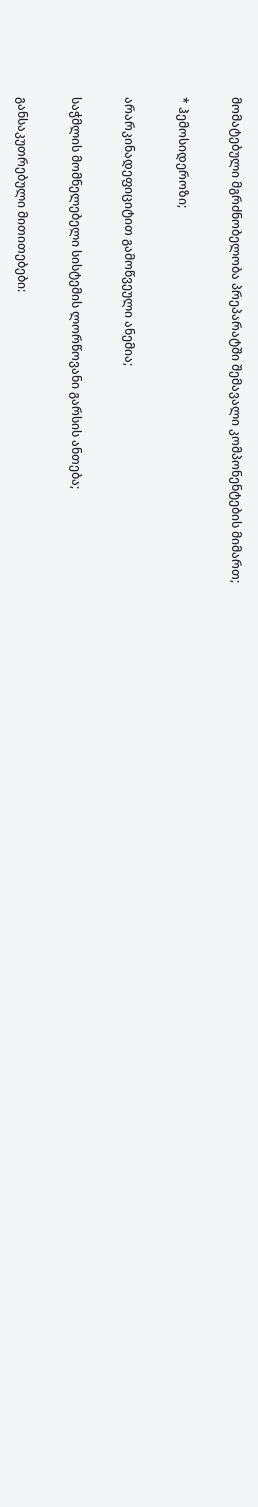მომატებული მგრძნობელობა პრეპარატში შემავალი კომპონენტების მიმართ;

* ჰემოსიდეროზი;

არარკინადეფიციტით გამოწვეული ანემია;

საჭმლის მომნელებელი სისტემის ლორწოვანი გარსის ანთება;

განსაკუთრებული მითითებები: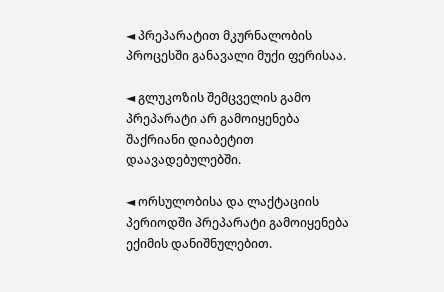◄ პრეპარატით მკურნალობის პროცესში განავალი მუქი ფერისაა.

◄ გლუკოზის შემცველის გამო პრეპარატი არ გამოიყენება შაქრიანი დიაბეტით დაავადებულებში.

◄ ორსულობისა და ლაქტაციის პერიოდში პრეპარატი გამოიყენება ექიმის დანიშნულებით.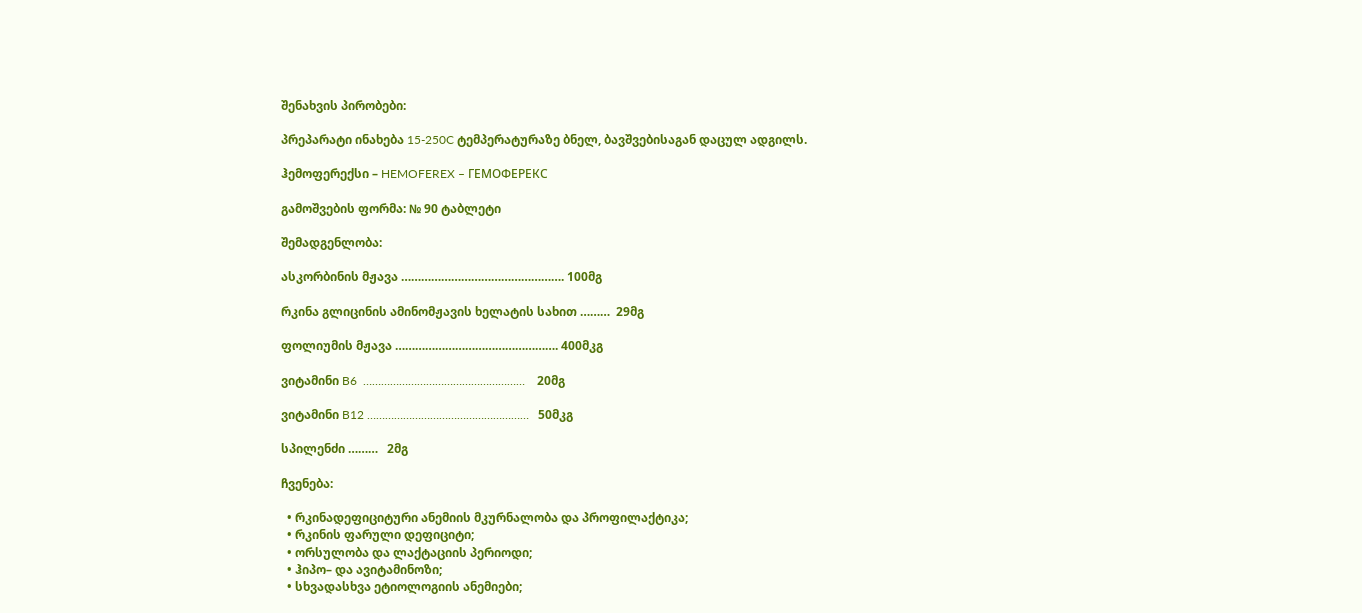შენახვის პირობები:

პრეპარატი ინახება 15-250C ტემპერატურაზე ბნელ, ბავშვებისაგან დაცულ ადგილს.

ჰემოფერექსი – HEMOFEREX – ГЕМОФЕРЕКС

გამოშვების ფორმა: № 90 ტაბლეტი

შემადგენლობა:

ასკორბინის მჟავა …………………………………………. 100მგ

რკინა გლიცინის ამინომჟავის ხელატის სახით ………  29მგ

ფოლიუმის მჟავა …………………………………………. 400მკგ

ვიტამინი B6  ………………………………………………    20მგ

ვიტამინი B12 ………………………………………………   50მკგ

სპილენძი ………   2მგ

ჩვენება:

  • რკინადეფიციტური ანემიის მკურნალობა და პროფილაქტიკა;
  • რკინის ფარული დეფიციტი;
  • ორსულობა და ლაქტაციის პერიოდი;
  • ჰიპო– და ავიტამინოზი;
  • სხვადასხვა ეტიოლოგიის ანემიები;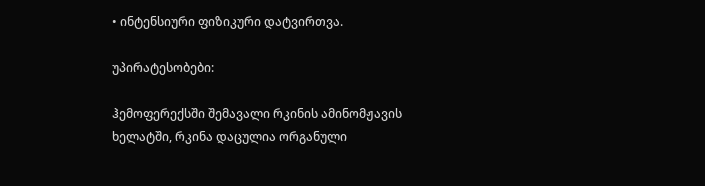• ინტენსიური ფიზიკური დატვირთვა.

უპირატესობები:

ჰემოფერექსში შემავალი რკინის ამინომჟავის ხელატში, რკინა დაცულია ორგანული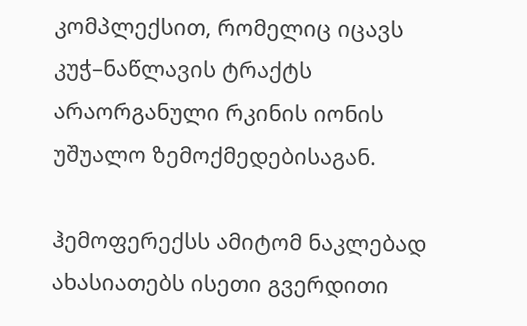კომპლექსით, რომელიც იცავს კუჭ–ნაწლავის ტრაქტს  არაორგანული რკინის იონის უშუალო ზემოქმედებისაგან.

ჰემოფერექსს ამიტომ ნაკლებად ახასიათებს ისეთი გვერდითი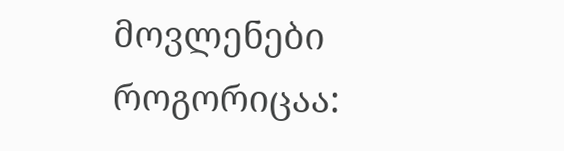მოვლენები როგორიცაა: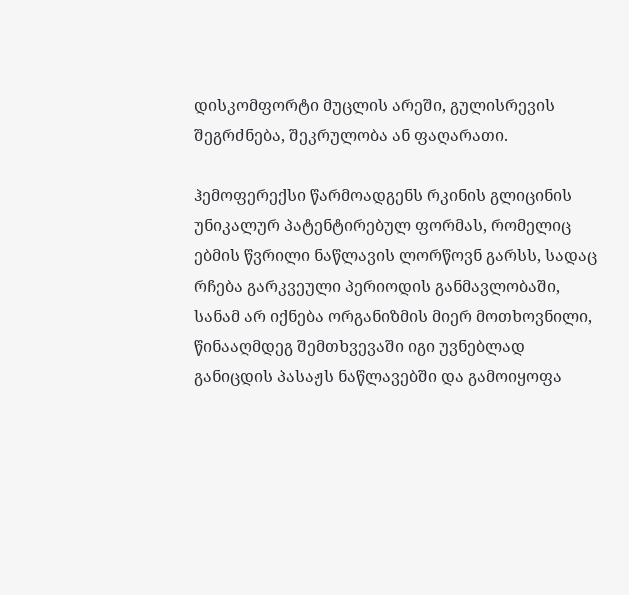დისკომფორტი მუცლის არეში, გულისრევის შეგრძნება, შეკრულობა ან ფაღარათი.

ჰემოფერექსი წარმოადგენს რკინის გლიცინის უნიკალურ პატენტირებულ ფორმას, რომელიც ებმის წვრილი ნაწლავის ლორწოვნ გარსს, სადაც რჩება გარკვეული პერიოდის განმავლობაში, სანამ არ იქნება ორგანიზმის მიერ მოთხოვნილი, წინააღმდეგ შემთხვევაში იგი უვნებლად განიცდის პასაჟს ნაწლავებში და გამოიყოფა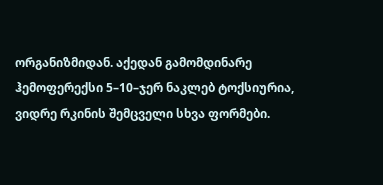ორგანიზმიდან. აქედან გამომდინარე ჰემოფერექსი 5–10–ჯერ ნაკლებ ტოქსიურია, ვიდრე რკინის შემცველი სხვა ფორმები.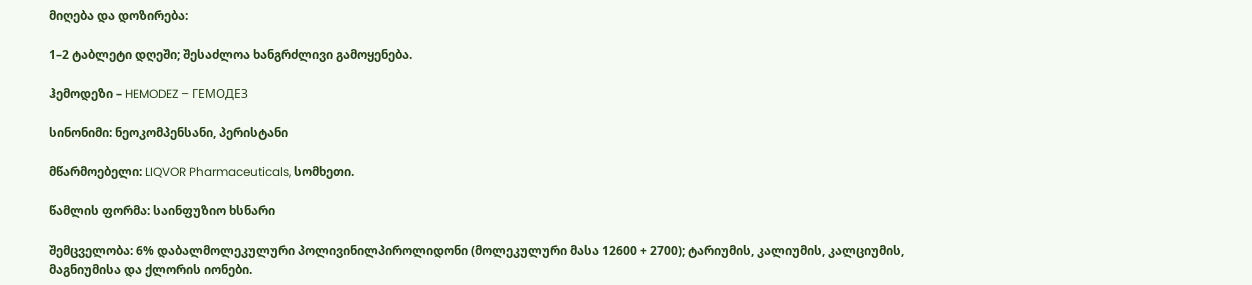მიღება და დოზირება:

1–2 ტაბლეტი დღეში; შესაძლოა ხანგრძლივი გამოყენება.

ჰემოდეზი – HEMODEZ – ГЕМОДЕЗ

სინონიმი: ნეოკომპენსანი, პერისტანი

მწარმოებელი: LIQVOR Pharmaceuticals, სომხეთი.

წამლის ფორმა: საინფუზიო ხსნარი

შემცველობა: 6% დაბალმოლეკულური პოლივინილპიროლიდონი (მოლეკულური მასა 12600 + 2700); ტარიუმის, კალიუმის, კალციუმის, მაგნიუმისა და ქლორის იონები.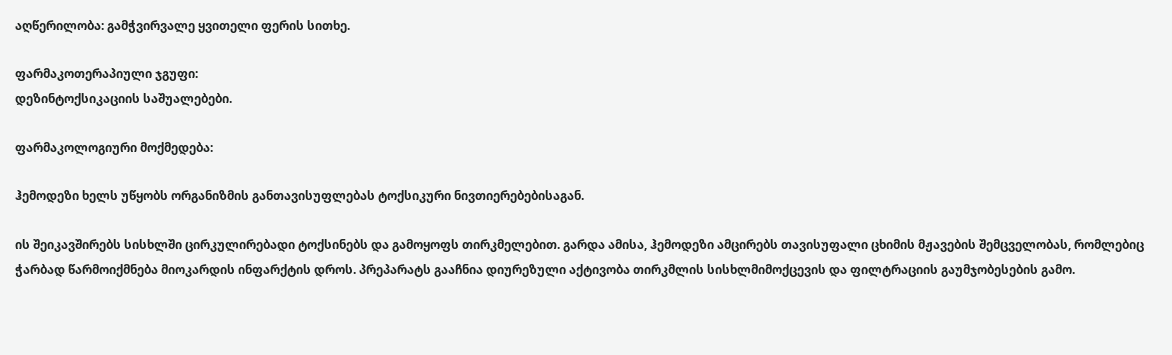აღწერილობა: გამჭვირვალე ყვითელი ფერის სითხე.

ფარმაკოთერაპიული ჯგუფი:
დეზინტოქსიკაციის საშუალებები.

ფარმაკოლოგიური მოქმედება:

ჰემოდეზი ხელს უწყობს ორგანიზმის განთავისუფლებას ტოქსიკური ნივთიერებებისაგან.

ის შეიკავშირებს სისხლში ცირკულირებადი ტოქსინებს და გამოყოფს თირკმელებით. გარდა ამისა, ჰემოდეზი ამცირებს თავისუფალი ცხიმის მჟავების შემცველობას, რომლებიც ჭარბად წარმოიქმნება მიოკარდის ინფარქტის დროს. პრეპარატს გააჩნია დიურეზული აქტივობა თირკმლის სისხლმიმოქცევის და ფილტრაციის გაუმჯობესების გამო.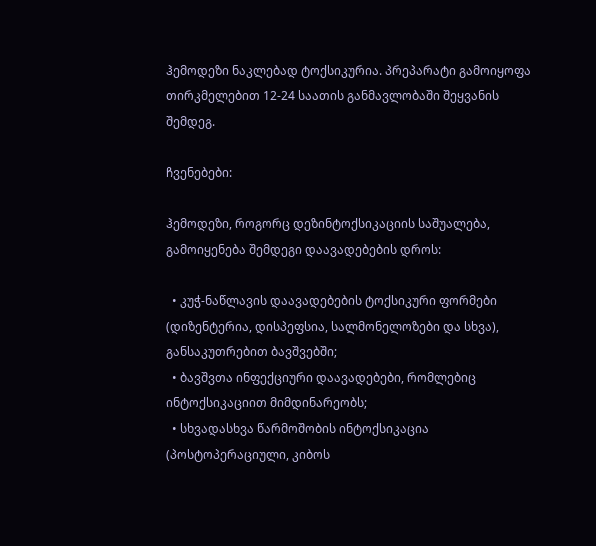ჰემოდეზი ნაკლებად ტოქსიკურია. პრეპარატი გამოიყოფა თირკმელებით 12-24 საათის განმავლობაში შეყვანის შემდეგ.

ჩვენებები:

ჰემოდეზი, როგორც დეზინტოქსიკაციის საშუალება, გამოიყენება შემდეგი დაავადებების დროს:

  • კუჭ-ნაწლავის დაავადებების ტოქსიკური ფორმები (დიზენტერია, დისპეფსია, სალმონელოზები და სხვა), განსაკუთრებით ბავშვებში;
  • ბავშვთა ინფექციური დაავადებები, რომლებიც ინტოქსიკაციით მიმდინარეობს;
  • სხვადასხვა წარმოშობის ინტოქსიკაცია (პოსტოპერაციული, კიბოს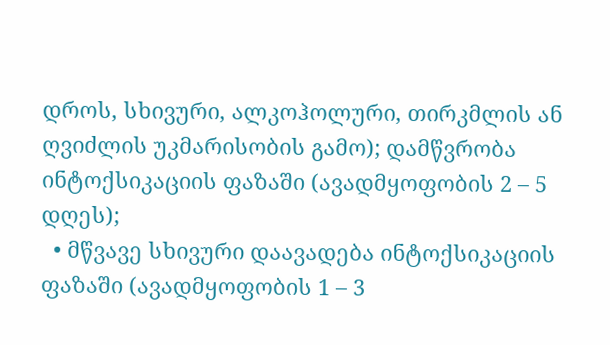დროს, სხივური, ალკოჰოლური, თირკმლის ან ღვიძლის უკმარისობის გამო); დამწვრობა ინტოქსიკაციის ფაზაში (ავადმყოფობის 2 – 5 დღეს);
  • მწვავე სხივური დაავადება ინტოქსიკაციის ფაზაში (ავადმყოფობის 1 – 3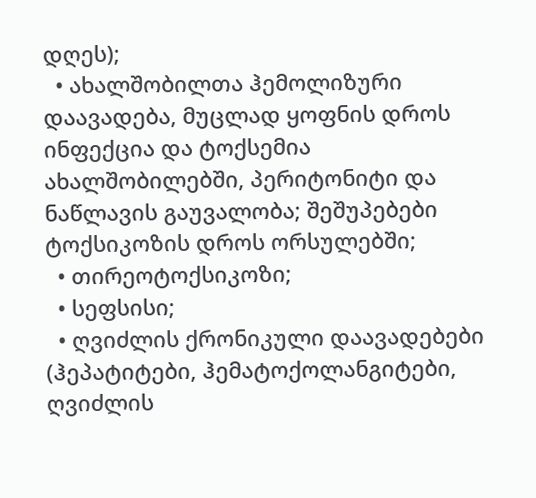დღეს);
  • ახალშობილთა ჰემოლიზური დაავადება, მუცლად ყოფნის დროს ინფექცია და ტოქსემია ახალშობილებში, პერიტონიტი და ნაწლავის გაუვალობა; შეშუპებები ტოქსიკოზის დროს ორსულებში;
  • თირეოტოქსიკოზი;
  • სეფსისი;
  • ღვიძლის ქრონიკული დაავადებები (ჰეპატიტები, ჰემატოქოლანგიტები, ღვიძლის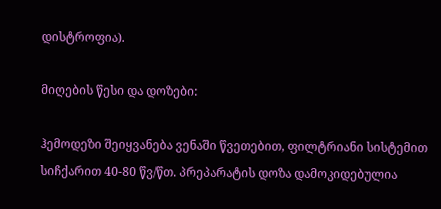დისტროფია).

მიღების წესი და დოზები:

ჰემოდეზი შეიყვანება ვენაში წვეთებით, ფილტრიანი სისტემით სიჩქარით 40-80 წვ/წთ. პრეპარატის დოზა დამოკიდებულია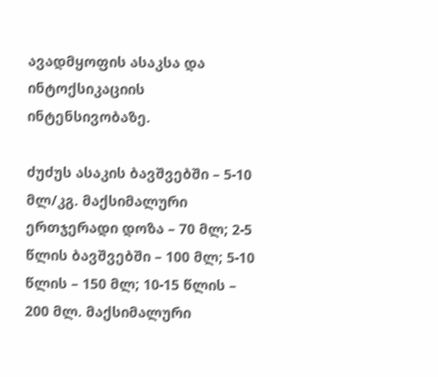ავადმყოფის ასაკსა და ინტოქსიკაციის ინტენსივობაზე.

ძუძუს ასაკის ბავშვებში – 5-10 მლ/კგ. მაქსიმალური ერთჯერადი დოზა – 70 მლ; 2-5 წლის ბავშვებში – 100 მლ; 5-10 წლის – 150 მლ; 10-15 წლის – 200 მლ. მაქსიმალური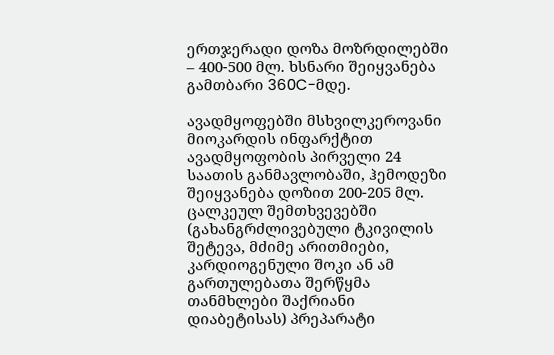ერთჯერადი დოზა მოზრდილებში – 400-500 მლ. ხსნარი შეიყვანება გამთბარი 360C-მდე.

ავადმყოფებში მსხვილკეროვანი მიოკარდის ინფარქტით ავადმყოფობის პირველი 24 საათის განმავლობაში, ჰემოდეზი შეიყვანება დოზით 200-205 მლ. ცალკეულ შემთხვევებში (გახანგრძლივებული ტკივილის შეტევა, მძიმე არითმიები, კარდიოგენული შოკი ან ამ გართულებათა შერწყმა თანმხლები შაქრიანი დიაბეტისას) პრეპარატი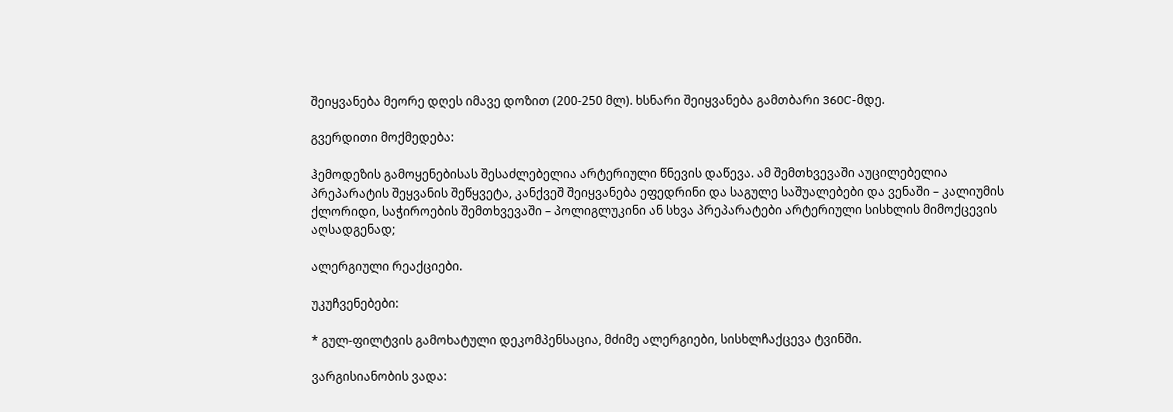შეიყვანება მეორე დღეს იმავე დოზით (200-250 მლ). ხსნარი შეიყვანება გამთბარი 360C-მდე.

გვერდითი მოქმედება:

ჰემოდეზის გამოყენებისას შესაძლებელია არტერიული წნევის დაწევა. ამ შემთხვევაში აუცილებელია პრეპარატის შეყვანის შეწყვეტა, კანქვეშ შეიყვანება ეფედრინი და საგულე საშუალებები და ვენაში – კალიუმის ქლორიდი, საჭიროების შემთხვევაში – პოლიგლუკინი ან სხვა პრეპარატები არტერიული სისხლის მიმოქცევის აღსადგენად;

ალერგიული რეაქციები.

უკუჩვენებები:

* გულ-ფილტვის გამოხატული დეკომპენსაცია, მძიმე ალერგიები, სისხლჩაქცევა ტვინში.

ვარგისიანობის ვადა: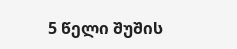5 წელი შუშის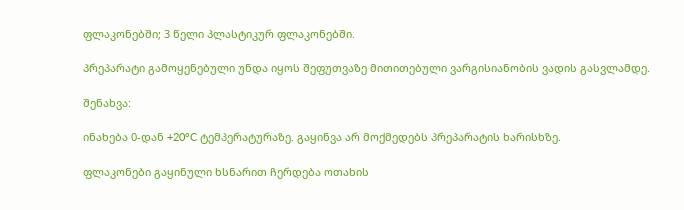ფლაკონებში; 3 წელი პლასტიკურ ფლაკონებში.

პრეპარატი გამოყენებული უნდა იყოს შეფუთვაზე მითითებული ვარგისიანობის ვადის გასვლამდე.

შენახვა:

ინახება 0-დან +20°C ტემპერატურაზე. გაყინვა არ მოქმედებს პრეპარატის ხარისხზე.

ფლაკონები გაყინული ხსნარით ჩერდება ოთახის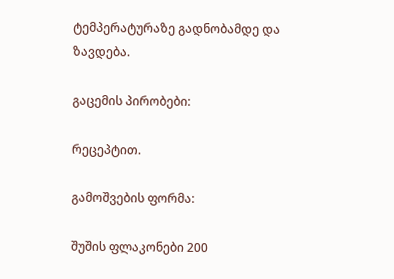ტემპერატურაზე გადნობამდე და ზავდება.

გაცემის პირობები:

რეცეპტით.

გამოშვების ფორმა:

შუშის ფლაკონები 200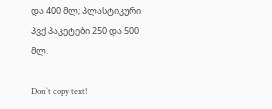და 400 მლ; პლასტიკური პვქ პაკეტები 250 და 500 მლ.

Don`t copy text!